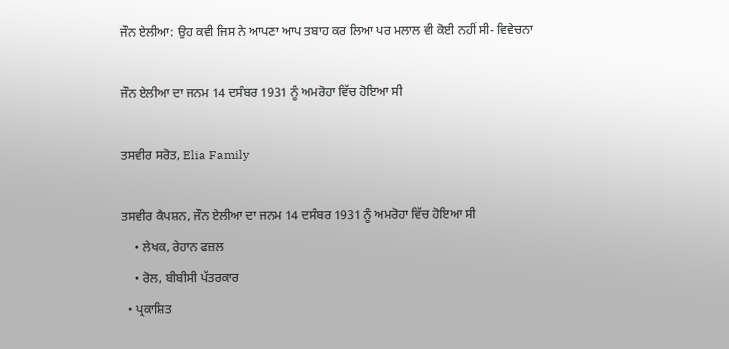ਜੌਨ ਏਲੀਆ: ਉਹ ਕਵੀ ਜਿਸ ਨੇ ਆਪਣਾ ਆਪ ਤਬਾਹ ਕਰ ਲਿਆ ਪਰ ਮਲਾਲ ਵੀ ਕੋਈ ਨਹੀਂ ਸੀ- ਵਿਵੇਚਨਾ

ਜੌਨ ਏਲੀਆ ਦਾ ਜਨਮ 14 ਦਸੰਬਰ 1931 ਨੂੰ ਅਮਰੋਹਾ ਵਿੱਚ ਹੋਇਆ ਸੀ

ਤਸਵੀਰ ਸਰੋਤ, Elia Family

ਤਸਵੀਰ ਕੈਪਸ਼ਨ, ਜੌਨ ਏਲੀਆ ਦਾ ਜਨਮ 14 ਦਸੰਬਰ 1931 ਨੂੰ ਅਮਰੋਹਾ ਵਿੱਚ ਹੋਇਆ ਸੀ
    • ਲੇਖਕ, ਰੇਹਾਨ ਫਜ਼ਲ
    • ਰੋਲ, ਬੀਬੀਸੀ ਪੱਤਰਕਾਰ
  • ਪ੍ਰਕਾਸ਼ਿਤ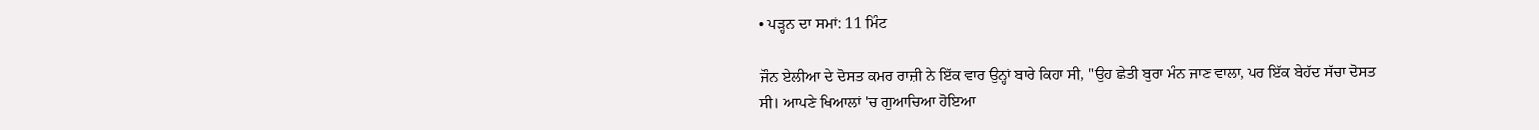• ਪੜ੍ਹਨ ਦਾ ਸਮਾਂ: 11 ਮਿੰਟ

ਜੌਨ ਏਲੀਆ ਦੇ ਦੋਸਤ ਕਮਰ ਰਾਜ਼ੀ ਨੇ ਇੱਕ ਵਾਰ ਉਨ੍ਹਾਂ ਬਾਰੇ ਕਿਹਾ ਸੀ, "ਉਹ ਛੇਤੀ ਬੁਰਾ ਮੰਨ ਜਾਣ ਵਾਲਾ, ਪਰ ਇੱਕ ਬੇਹੱਦ ਸੱਚਾ ਦੋਸਤ ਸੀ। ਆਪਣੇ ਖਿਆਲਾਂ 'ਚ ਗੁਆਚਿਆ ਹੋਇਆ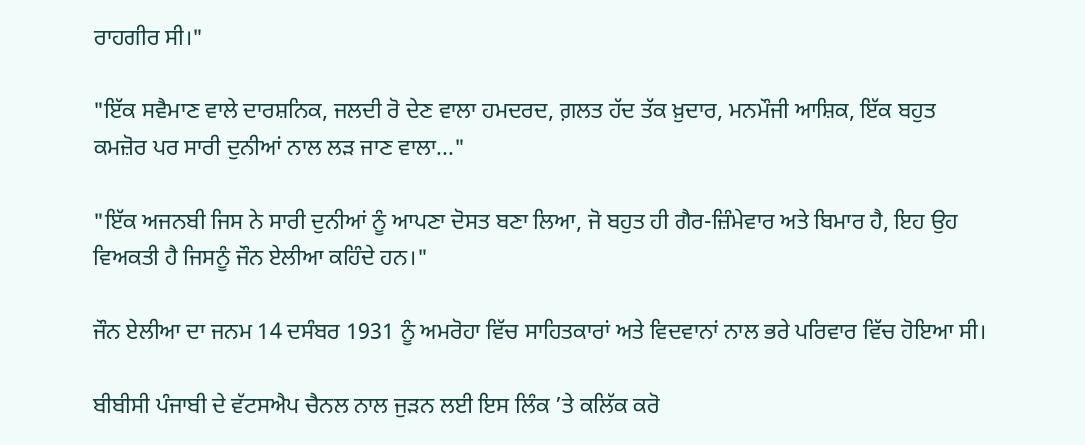ਰਾਹਗੀਰ ਸੀ।"

"ਇੱਕ ਸਵੈਮਾਣ ਵਾਲੇ ਦਾਰਸ਼ਨਿਕ, ਜਲਦੀ ਰੋ ਦੇਣ ਵਾਲਾ ਹਮਦਰਦ, ਗ਼ਲਤ ਹੱਦ ਤੱਕ ਖ਼ੁਦਾਰ, ਮਨਮੌਜੀ ਆਸ਼ਿਕ, ਇੱਕ ਬਹੁਤ ਕਮਜ਼ੋਰ ਪਰ ਸਾਰੀ ਦੁਨੀਆਂ ਨਾਲ ਲੜ ਜਾਣ ਵਾਲਾ..."

"ਇੱਕ ਅਜਨਬੀ ਜਿਸ ਨੇ ਸਾਰੀ ਦੁਨੀਆਂ ਨੂੰ ਆਪਣਾ ਦੋਸਤ ਬਣਾ ਲਿਆ, ਜੋ ਬਹੁਤ ਹੀ ਗੈਰ-ਜ਼ਿੰਮੇਵਾਰ ਅਤੇ ਬਿਮਾਰ ਹੈ, ਇਹ ਉਹ ਵਿਅਕਤੀ ਹੈ ਜਿਸਨੂੰ ਜੌਨ ਏਲੀਆ ਕਹਿੰਦੇ ਹਨ।"

ਜੌਨ ਏਲੀਆ ਦਾ ਜਨਮ 14 ਦਸੰਬਰ 1931 ਨੂੰ ਅਮਰੋਹਾ ਵਿੱਚ ਸਾਹਿਤਕਾਰਾਂ ਅਤੇ ਵਿਦਵਾਨਾਂ ਨਾਲ ਭਰੇ ਪਰਿਵਾਰ ਵਿੱਚ ਹੋਇਆ ਸੀ।

ਬੀਬੀਸੀ ਪੰਜਾਬੀ ਦੇ ਵੱਟਸਐਪ ਚੈਨਲ ਨਾਲ ਜੁੜਨ ਲਈ ਇਸ ਲਿੰਕ ’ਤੇ ਕਲਿੱਕ ਕਰੋ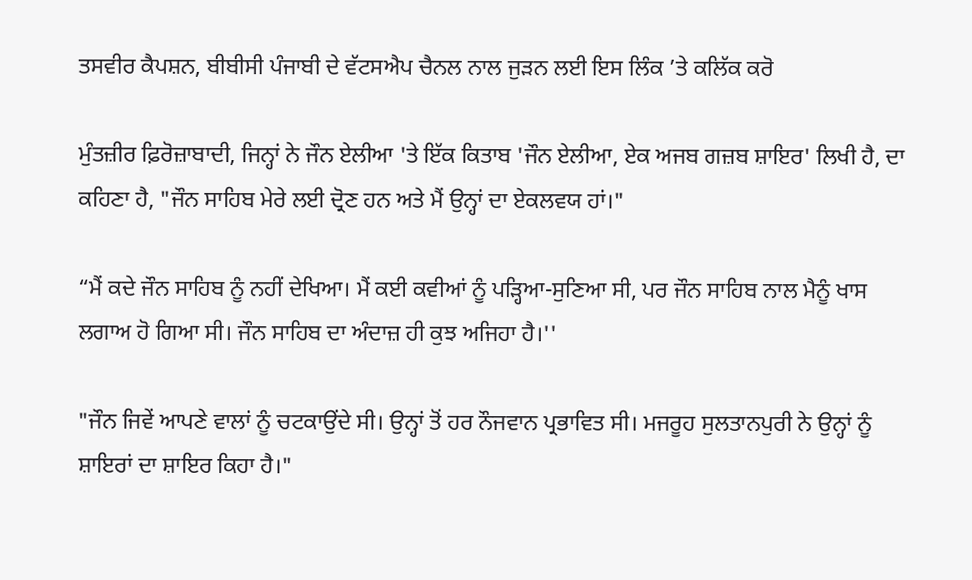ਤਸਵੀਰ ਕੈਪਸ਼ਨ, ਬੀਬੀਸੀ ਪੰਜਾਬੀ ਦੇ ਵੱਟਸਐਪ ਚੈਨਲ ਨਾਲ ਜੁੜਨ ਲਈ ਇਸ ਲਿੰਕ ’ਤੇ ਕਲਿੱਕ ਕਰੋ

ਮੁੰਤਜ਼ੀਰ ਫ਼ਿਰੋਜ਼ਾਬਾਦੀ, ਜਿਨ੍ਹਾਂ ਨੇ ਜੌਨ ਏਲੀਆ 'ਤੇ ਇੱਕ ਕਿਤਾਬ 'ਜੌਨ ਏਲੀਆ, ਏਕ ਅਜਬ ਗਜ਼ਬ ਸ਼ਾਇਰ' ਲਿਖੀ ਹੈ, ਦਾ ਕਹਿਣਾ ਹੈ, "ਜੌਨ ਸਾਹਿਬ ਮੇਰੇ ਲਈ ਦ੍ਰੋਣ ਹਨ ਅਤੇ ਮੈਂ ਉਨ੍ਹਾਂ ਦਾ ਏਕਲਵਯ ਹਾਂ।"

“ਮੈਂ ਕਦੇ ਜੌਨ ਸਾਹਿਬ ਨੂੰ ਨਹੀਂ ਦੇਖਿਆ। ਮੈਂ ਕਈ ਕਵੀਆਂ ਨੂੰ ਪੜ੍ਹਿਆ-ਸੁਣਿਆ ਸੀ, ਪਰ ਜੌਨ ਸਾਹਿਬ ਨਾਲ ਮੈਨੂੰ ਖਾਸ ਲਗਾਅ ਹੋ ਗਿਆ ਸੀ। ਜੌਨ ਸਾਹਿਬ ਦਾ ਅੰਦਾਜ਼ ਹੀ ਕੁਝ ਅਜਿਹਾ ਹੈ।''

"ਜੌਨ ਜਿਵੇਂ ਆਪਣੇ ਵਾਲਾਂ ਨੂੰ ਚਟਕਾਉਂਦੇ ਸੀ। ਉਨ੍ਹਾਂ ਤੋਂ ਹਰ ਨੌਜਵਾਨ ਪ੍ਰਭਾਵਿਤ ਸੀ। ਮਜਰੂਹ ਸੁਲਤਾਨਪੁਰੀ ਨੇ ਉਨ੍ਹਾਂ ਨੂੰ ਸ਼ਾਇਰਾਂ ਦਾ ਸ਼ਾਇਰ ਕਿਹਾ ਹੈ।"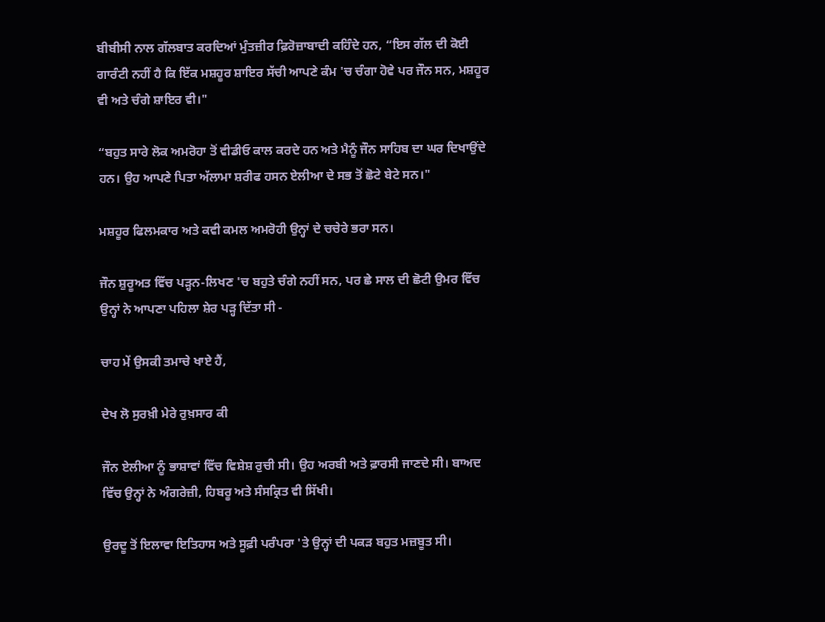ਬੀਬੀਸੀ ਨਾਲ ਗੱਲਬਾਤ ਕਰਦਿਆਂ ਮੁੰਤਜ਼ੀਰ ਫ਼ਿਰੋਜ਼ਾਬਾਦੀ ਕਹਿੰਦੇ ਹਨ, “ਇਸ ਗੱਲ ਦੀ ਕੋਈ ਗਾਰੰਟੀ ਨਹੀਂ ਹੈ ਕਿ ਇੱਕ ਮਸ਼ਹੂਰ ਸ਼ਾਇਰ ਸੱਚੀ ਆਪਣੇ ਕੰਮ 'ਚ ਚੰਗਾ ਹੋਵੇ ਪਰ ਜੌਨ ਸਨ, ਮਸ਼ਹੂਰ ਵੀ ਅਤੇ ਚੰਗੇ ਸ਼ਾਇਰ ਵੀ।"

“ਬਹੁਤ ਸਾਰੇ ਲੋਕ ਅਮਰੋਹਾ ਤੋਂ ਵੀਡੀਓ ਕਾਲ ਕਰਦੇ ਹਨ ਅਤੇ ਮੈਨੂੰ ਜੌਨ ਸਾਹਿਬ ਦਾ ਘਰ ਦਿਖਾਉਂਦੇ ਹਨ। ਉਹ ਆਪਣੇ ਪਿਤਾ ਅੱਲਾਮਾ ਸ਼ਰੀਫ ਹਸਨ ਏਲੀਆ ਦੇ ਸਭ ਤੋਂ ਛੋਟੇ ਬੇਟੇ ਸਨ।"

ਮਸ਼ਹੂਰ ਫਿਲਮਕਾਰ ਅਤੇ ਕਵੀ ਕਮਲ ਅਮਰੋਹੀ ਉਨ੍ਹਾਂ ਦੇ ਚਚੇਰੇ ਭਰਾ ਸਨ।

ਜੌਨ ਸ਼ੁਰੂਅਤ ਵਿੱਚ ਪੜ੍ਹਨ-ਲਿਖਣ 'ਚ ਬਹੁਤੇ ਚੰਗੇ ਨਹੀਂ ਸਨ, ਪਰ ਛੇ ਸਾਲ ਦੀ ਛੋਟੀ ਉਮਰ ਵਿੱਚ ਉਨ੍ਹਾਂ ਨੇ ਆਪਣਾ ਪਹਿਲਾ ਸ਼ੇਰ ਪੜ੍ਹ ਦਿੱਤਾ ਸੀ -

ਚਾਹ ਮੇਂ ਉਸਕੀ ਤਮਾਚੇ ਖਾਏ ਹੈਂ,

ਦੇਖ ਲੋ ਸੁਰਖ਼ੀ ਮੇਰੇ ਰੁਖ਼ਸਾਰ ਕੀ

ਜੌਨ ਏਲੀਆ ਨੂੰ ਭਾਸ਼ਾਵਾਂ ਵਿੱਚ ਵਿਸ਼ੇਸ਼ ਰੁਚੀ ਸੀ। ਉਹ ਅਰਬੀ ਅਤੇ ਫ਼ਾਰਸੀ ਜਾਣਦੇ ਸੀ। ਬਾਅਦ ਵਿੱਚ ਉਨ੍ਹਾਂ ਨੇ ਅੰਗਰੇਜ਼ੀ, ਹਿਬਰੂ ਅਤੇ ਸੰਸਕ੍ਰਿਤ ਵੀ ਸਿੱਖੀ।

ਉਰਦੂ ਤੋਂ ਇਲਾਵਾ ਇਤਿਹਾਸ ਅਤੇ ਸੂਫ਼ੀ ਪਰੰਪਰਾ 'ਤੇ ਉਨ੍ਹਾਂ ਦੀ ਪਕੜ ਬਹੁਤ ਮਜ਼ਬੂਤ ਸੀ।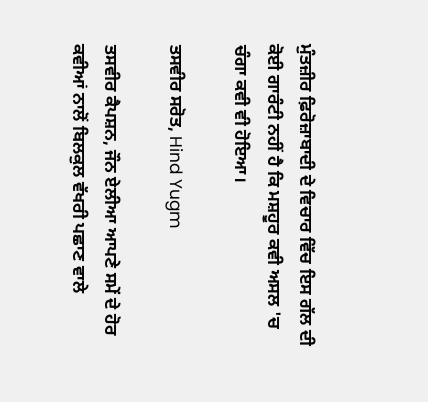ਮੁੰਤਜ਼ੀਰ ਫ਼ਿਰੋਜ਼ਾਬਾਦੀ ਦੇ ਵਿਚਾਰ ਵਿੱਚ ਇਸ ਗੱਲ ਦੀ ਕੋਈ ਗਾਰੰਟੀ ਨਹੀਂ ਹੈ ਕਿ ਮਸ਼ਹੂਰ ਕਵੀ ਅਸਲ 'ਚ ਚੰਗਾ ਕਵੀ ਵੀ ਹੋਇਆ।

ਤਸਵੀਰ ਸਰੋਤ, Hind Yugm

ਤਸਵੀਰ ਕੈਪਸ਼ਨ, ਜੌਨ ਏਲੀਆ ਆਪਣੇ ਸਮੇਂ ਦੇ ਹੋਰ ਕਵੀਆਂ ਨਾਲੋਂ ਬਿਲਕੁਲ ਵੱਖਰੀ ਪਛਾਣ ਵਾਲੇ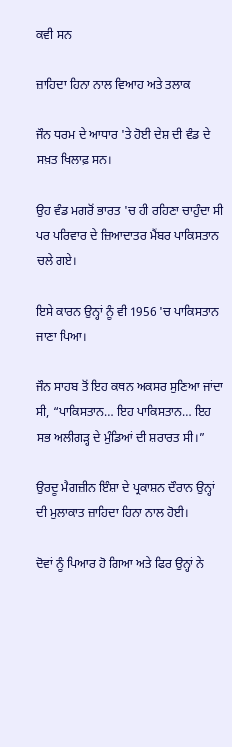ਕਵੀ ਸਨ

ਜ਼ਾਹਿਦਾ ਹਿਨਾ ਨਾਲ ਵਿਆਹ ਅਤੇ ਤਲਾਕ

ਜੌਨ ਧਰਮ ਦੇ ਆਧਾਰ 'ਤੇ ਹੋਈ ਦੇਸ਼ ਦੀ ਵੰਡ ਦੇ ਸਖ਼ਤ ਖਿਲਾਫ਼ ਸਨ।

ਉਹ ਵੰਡ ਮਗਰੋਂ ਭਾਰਤ 'ਚ ਹੀ ਰਹਿਣਾ ਚਾਹੁੰਦਾ ਸੀ ਪਰ ਪਰਿਵਾਰ ਦੇ ਜ਼ਿਆਦਾਤਰ ਮੈਂਬਰ ਪਾਕਿਸਤਾਨ ਚਲੇ ਗਏ।

ਇਸੇ ਕਾਰਨ ਉਨ੍ਹਾਂ ਨੂੰ ਵੀ 1956 'ਚ ਪਾਕਿਸਤਾਨ ਜਾਣਾ ਪਿਆ।

ਜੌਨ ਸਾਹਬ ਤੋਂ ਇਹ ਕਥਨ ਅਕਸਰ ਸੁਣਿਆ ਜਾਂਦਾ ਸੀ, “ਪਾਕਿਸਤਾਨ… ਇਹ ਪਾਕਿਸਤਾਨ… ਇਹ ਸਭ ਅਲੀਗੜ੍ਹ ਦੇ ਮੁੰਡਿਆਂ ਦੀ ਸ਼ਰਾਰਤ ਸੀ।”

ਉਰਦੂ ਮੈਗਜ਼ੀਨ ਇੰਸ਼ਾ ਦੇ ਪ੍ਰਕਾਸ਼ਨ ਦੌਰਾਨ ਉਨ੍ਹਾਂ ਦੀ ਮੁਲਾਕਾਤ ਜ਼ਾਹਿਦਾ ਹਿਨਾ ਨਾਲ ਹੋਈ।

ਦੋਵਾਂ ਨੂੰ ਪਿਆਰ ਹੋ ਗਿਆ ਅਤੇ ਫਿਰ ਉਨ੍ਹਾਂ ਨੇ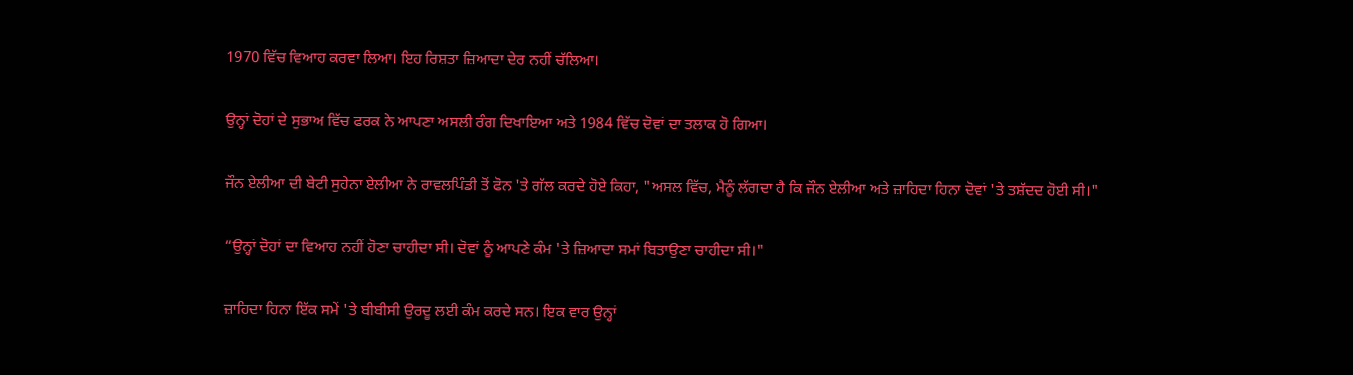1970 ਵਿੱਚ ਵਿਆਹ ਕਰਵਾ ਲਿਆ। ਇਹ ਰਿਸ਼ਤਾ ਜ਼ਿਆਦਾ ਦੇਰ ਨਹੀਂ ਚੱਲਿਆ।

ਉਨ੍ਹਾਂ ਦੋਹਾਂ ਦੇ ਸੁਭਾਅ ਵਿੱਚ ਫਰਕ ਨੇ ਆਪਣਾ ਅਸਲੀ ਰੰਗ ਦਿਖਾਇਆ ਅਤੇ 1984 ਵਿੱਚ ਦੋਵਾਂ ਦਾ ਤਲਾਕ ਹੋ ਗਿਆ।

ਜੌਨ ਏਲੀਆ ਦੀ ਬੇਟੀ ਸੁਹੇਨਾ ਏਲੀਆ ਨੇ ਰਾਵਲਪਿੰਡੀ ਤੋਂ ਫੋਨ 'ਤੇ ਗੱਲ ਕਰਦੇ ਹੋਏ ਕਿਹਾ, "ਅਸਲ ਵਿੱਚ, ਮੈਨੂੰ ਲੱਗਦਾ ਹੈ ਕਿ ਜੌਨ ਏਲੀਆ ਅਤੇ ਜ਼ਾਹਿਦਾ ਹਿਨਾ ਦੋਵਾਂ 'ਤੇ ਤਸ਼ੱਦਦ ਹੋਈ ਸੀ।"

“ਉਨ੍ਹਾਂ ਦੋਹਾਂ ਦਾ ਵਿਆਹ ਨਹੀਂ ਹੋਣਾ ਚਾਹੀਦਾ ਸੀ। ਦੋਵਾਂ ਨੂੰ ਆਪਣੇ ਕੰਮ 'ਤੇ ਜ਼ਿਆਦਾ ਸਮਾਂ ਬਿਤਾਉਣਾ ਚਾਹੀਦਾ ਸੀ।"

ਜ਼ਾਹਿਦਾ ਹਿਨਾ ਇੱਕ ਸਮੇਂ 'ਤੇ ਬੀਬੀਸੀ ਉਰਦੂ ਲਈ ਕੰਮ ਕਰਦੇ ਸਨ। ਇਕ ਵਾਰ ਉਨ੍ਹਾਂ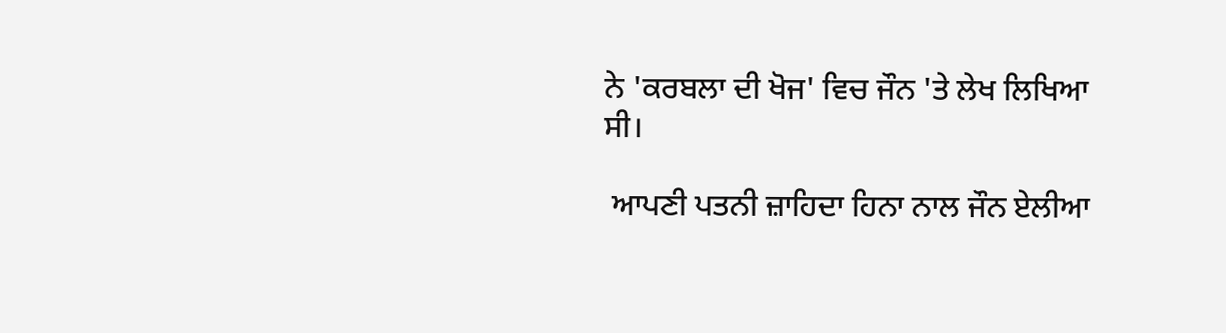ਨੇ 'ਕਰਬਲਾ ਦੀ ਖੋਜ' ਵਿਚ ਜੌਨ 'ਤੇ ਲੇਖ ਲਿਖਿਆ ਸੀ।

 ਆਪਣੀ ਪਤਨੀ ਜ਼ਾਹਿਦਾ ਹਿਨਾ ਨਾਲ ਜੌਨ ਏਲੀਆ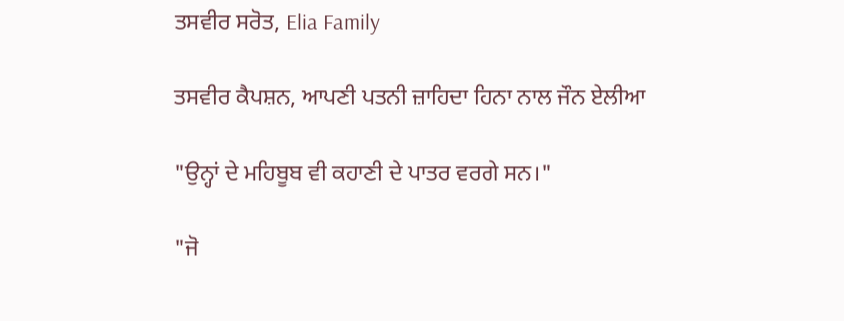ਤਸਵੀਰ ਸਰੋਤ, Elia Family

ਤਸਵੀਰ ਕੈਪਸ਼ਨ, ਆਪਣੀ ਪਤਨੀ ਜ਼ਾਹਿਦਾ ਹਿਨਾ ਨਾਲ ਜੌਨ ਏਲੀਆ

"ਉਨ੍ਹਾਂ ਦੇ ਮਹਿਬੂਬ ਵੀ ਕਹਾਣੀ ਦੇ ਪਾਤਰ ਵਰਗੇ ਸਨ।"

"ਜੋ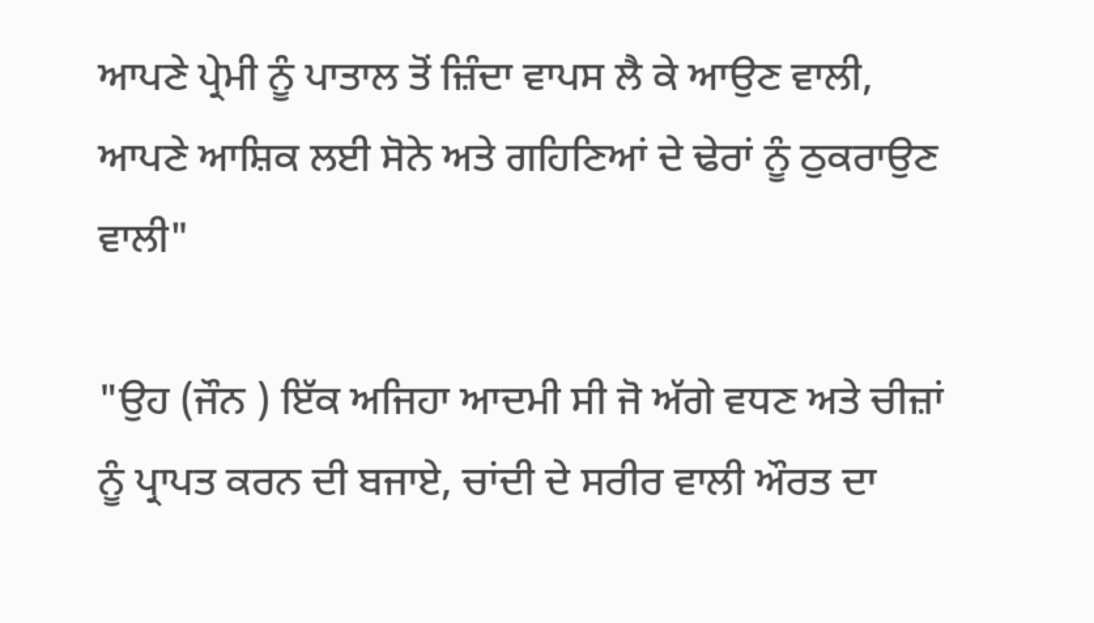ਆਪਣੇ ਪ੍ਰੇਮੀ ਨੂੰ ਪਾਤਾਲ ਤੋਂ ਜ਼ਿੰਦਾ ਵਾਪਸ ਲੈ ਕੇ ਆਉਣ ਵਾਲੀ, ਆਪਣੇ ਆਸ਼ਿਕ ਲਈ ਸੋਨੇ ਅਤੇ ਗਹਿਣਿਆਂ ਦੇ ਢੇਰਾਂ ਨੂੰ ਠੁਕਰਾਉਣ ਵਾਲੀ"

"ਉਹ (ਜੌਨ ) ਇੱਕ ਅਜਿਹਾ ਆਦਮੀ ਸੀ ਜੋ ਅੱਗੇ ਵਧਣ ਅਤੇ ਚੀਜ਼ਾਂ ਨੂੰ ਪ੍ਰਾਪਤ ਕਰਨ ਦੀ ਬਜਾਏ, ਚਾਂਦੀ ਦੇ ਸਰੀਰ ਵਾਲੀ ਔਰਤ ਦਾ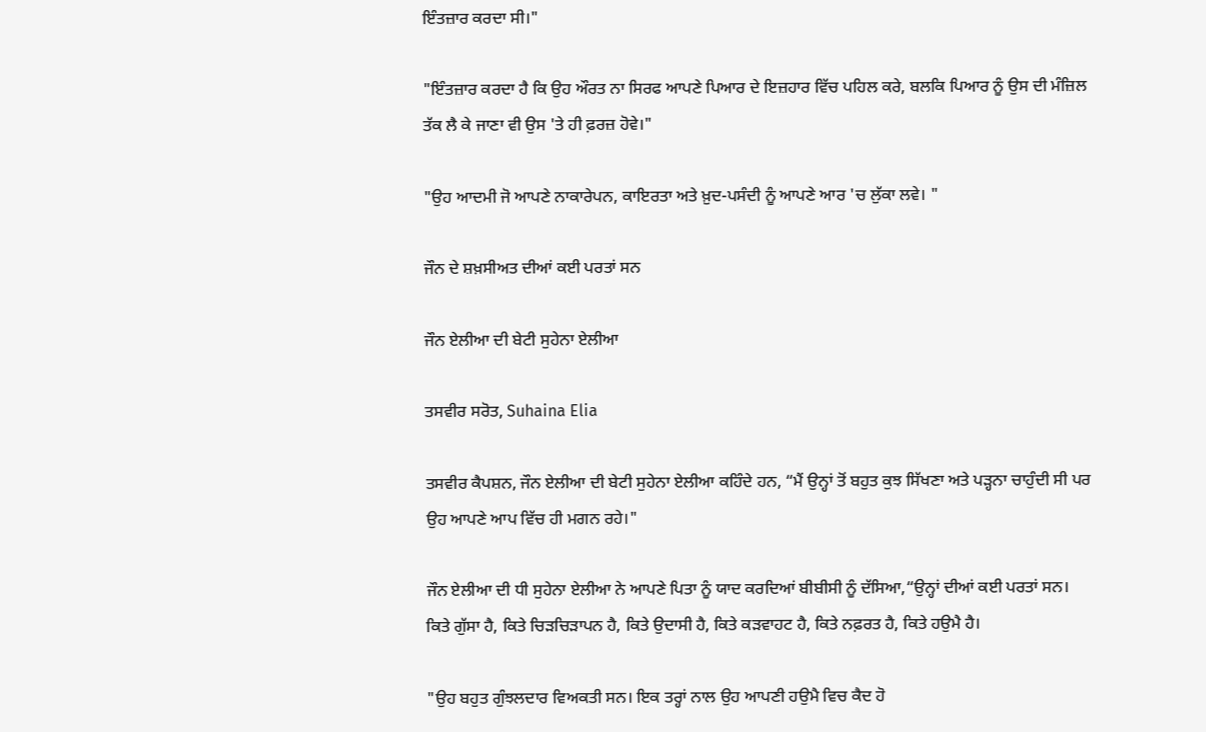ਇੰਤਜ਼ਾਰ ਕਰਦਾ ਸੀ।"

"ਇੰਤਜ਼ਾਰ ਕਰਦਾ ਹੈ ਕਿ ਉਹ ਔਰਤ ਨਾ ਸਿਰਫ ਆਪਣੇ ਪਿਆਰ ਦੇ ਇਜ਼ਹਾਰ ਵਿੱਚ ਪਹਿਲ ਕਰੇ, ਬਲਕਿ ਪਿਆਰ ਨੂੰ ਉਸ ਦੀ ਮੰਜ਼ਿਲ ਤੱਕ ਲੈ ਕੇ ਜਾਣਾ ਵੀ ਉਸ 'ਤੇ ਹੀ ਫ਼ਰਜ਼ ਹੋਵੇ।"

"ਉਹ ਆਦਮੀ ਜੋ ਆਪਣੇ ਨਾਕਾਰੇਪਨ, ਕਾਇਰਤਾ ਅਤੇ ਖ਼ੁਦ-ਪਸੰਦੀ ਨੂੰ ਆਪਣੇ ਆਰ 'ਚ ਲੁੱਕਾ ਲਵੇ। "

ਜੌਨ ਦੇ ਸ਼ਖ਼ਸੀਅਤ ਦੀਆਂ ਕਈ ਪਰਤਾਂ ਸਨ

ਜੌਨ ਏਲੀਆ ਦੀ ਬੇਟੀ ਸੁਹੇਨਾ ਏਲੀਆ

ਤਸਵੀਰ ਸਰੋਤ, Suhaina Elia

ਤਸਵੀਰ ਕੈਪਸ਼ਨ, ਜੌਨ ਏਲੀਆ ਦੀ ਬੇਟੀ ਸੁਹੇਨਾ ਏਲੀਆ ਕਹਿੰਦੇ ਹਨ, “ਮੈਂ ਉਨ੍ਹਾਂ ਤੋਂ ਬਹੁਤ ਕੁਝ ਸਿੱਖਣਾ ਅਤੇ ਪੜ੍ਹਨਾ ਚਾਹੁੰਦੀ ਸੀ ਪਰ ਉਹ ਆਪਣੇ ਆਪ ਵਿੱਚ ਹੀ ਮਗਨ ਰਹੇ।"

ਜੌਨ ਏਲੀਆ ਦੀ ਧੀ ਸੁਹੇਨਾ ਏਲੀਆ ਨੇ ਆਪਣੇ ਪਿਤਾ ਨੂੰ ਯਾਦ ਕਰਦਿਆਂ ਬੀਬੀਸੀ ਨੂੰ ਦੱਸਿਆ,“ਉਨ੍ਹਾਂ ਦੀਆਂ ਕਈ ਪਰਤਾਂ ਸਨ। ਕਿਤੇ ਗੁੱਸਾ ਹੈ, ਕਿਤੇ ਚਿੜਚਿੜਾਪਨ ਹੈ, ਕਿਤੇ ਉਦਾਸੀ ਹੈ, ਕਿਤੇ ਕੜਵਾਹਟ ਹੈ, ਕਿਤੇ ਨਫ਼ਰਤ ਹੈ, ਕਿਤੇ ਹਉਮੈ ਹੈ।

"ਉਹ ਬਹੁਤ ਗੁੰਝਲਦਾਰ ਵਿਅਕਤੀ ਸਨ। ਇਕ ਤਰ੍ਹਾਂ ਨਾਲ ਉਹ ਆਪਣੀ ਹਉਮੈ ਵਿਚ ਕੈਦ ਹੋ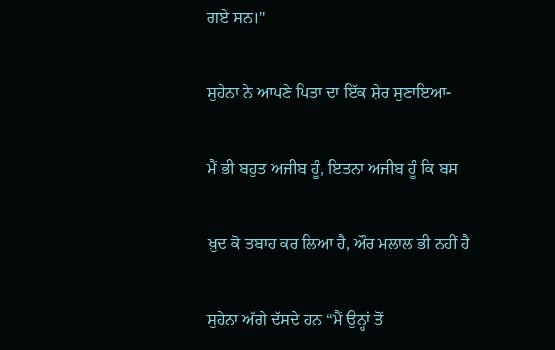ਗਏ ਸਨ।''

ਸੁਹੇਨਾ ਨੇ ਆਪਣੇ ਪਿਤਾ ਦਾ ਇੱਕ ਸ਼ੇਰ ਸੁਣਾਇਆ-

ਮੈਂ ਭੀ ਬਹੁਤ ਅਜੀਬ ਹੂੰ, ਇਤਨਾ ਅਜੀਬ ਹੂੰ ਕਿ ਬਸ

ਖ਼ੁਦ ਕੋ ਤਬਾਹ ਕਰ ਲਿਆ ਹੈ, ਔਰ ਮਲਾਲ ਭੀ ਨਹੀਂ ਹੈ

ਸੁਹੇਨਾ ਅੱਗੇ ਦੱਸਦੇ ਹਨ “ਮੈਂ ਉਨ੍ਹਾਂ ਤੋਂ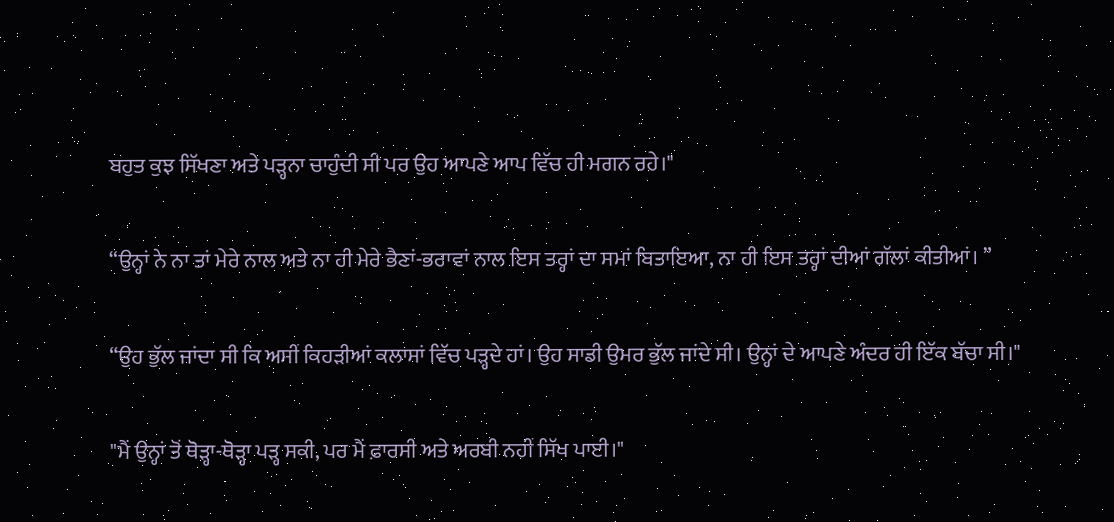ਬਹੁਤ ਕੁਝ ਸਿੱਖਣਾ ਅਤੇ ਪੜ੍ਹਨਾ ਚਾਹੁੰਦੀ ਸੀ ਪਰ ਉਹ ਆਪਣੇ ਆਪ ਵਿੱਚ ਹੀ ਮਗਨ ਰਹੇ।"

“ਉਨ੍ਹਾਂ ਨੇ ਨਾ ਤਾਂ ਮੇਰੇ ਨਾਲ ਅਤੇ ਨਾ ਹੀ ਮੇਰੇ ਭੈਣਾਂ-ਭਰਾਵਾਂ ਨਾਲ ਇਸ ਤਰ੍ਹਾਂ ਦਾ ਸਮਾਂ ਬਿਤਾਇਆ, ਨਾ ਹੀ ਇਸ ਤਰ੍ਹਾਂ ਦੀਆਂ ਗੱਲਾਂ ਕੀਤੀਆਂ। ”

“ਉਹ ਭੁੱਲ ਜਾਂਦਾ ਸੀ ਕਿ ਅਸੀਂ ਕਿਹੜੀਆਂ ਕਲਾਸਾਂ ਵਿੱਚ ਪੜ੍ਹਦੇ ਹਾਂ। ਉਹ ਸਾਡੀ ਉਮਰ ਭੁੱਲ ਜਾਂਦੇ ਸੀ। ਉਨ੍ਹਾਂ ਦੇ ਆਪਣੇ ਅੰਦਰ ਹੀ ਇੱਕ ਬੱਚਾ ਸੀ।"

"ਮੈਂ ਉਨ੍ਹਾਂ ਤੋਂ ਥੋੜ੍ਹਾ-ਥੋੜ੍ਹਾ ਪੜ੍ਹ ਸਕੀ, ਪਰ ਮੈਂ ਫ਼ਾਰਸੀ ਅਤੇ ਅਰਬੀ ਨਹੀਂ ਸਿੱਖ ਪਾਈ।"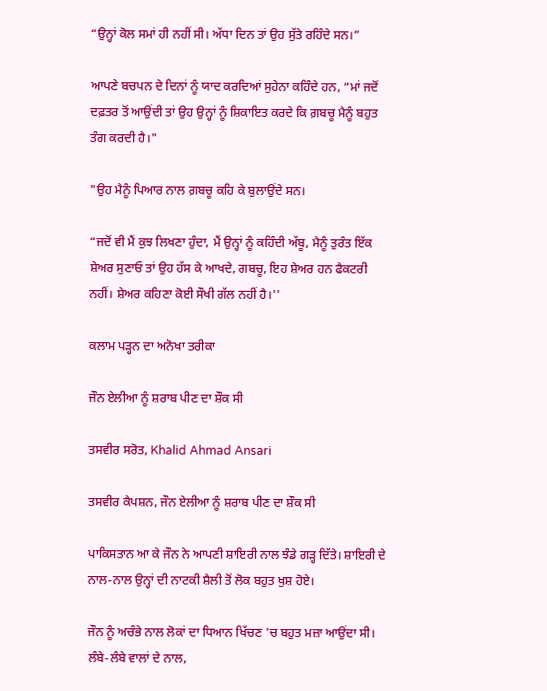“ਉਨ੍ਹਾਂ ਕੋਲ ਸਮਾਂ ਹੀ ਨਹੀਂ ਸੀ। ਅੱਧਾ ਦਿਨ ਤਾਂ ਉਹ ਸੁੱਤੇ ਰਹਿੰਦੇ ਸਨ।”

ਆਪਣੇ ਬਚਪਨ ਦੇ ਦਿਨਾਂ ਨੂੰ ਯਾਦ ਕਰਦਿਆਂ ਸੁਹੇਨਾ ਕਹਿੰਦੇ ਹਨ, “ਮਾਂ ਜਦੋਂ ਦਫ਼ਤਰ ਤੋਂ ਆਉਂਦੀ ਤਾਂ ਉਹ ਉਨ੍ਹਾਂ ਨੂੰ ਸ਼ਿਕਾਇਤ ਕਰਦੇ ਕਿ ਗ਼ਬਚੂ ਮੈਨੂੰ ਬਹੁਤ ਤੰਗ ਕਰਦੀ ਹੈ।"

"ਉਹ ਮੈਨੂੰ ਪਿਆਰ ਨਾਲ ਗ਼ਬਚੂ ਕਹਿ ਕੇ ਬੁਲਾਉਂਦੇ ਸਨ।

“ਜਦੋਂ ਵੀ ਮੈਂ ਕੁਝ ਲਿਖਣਾ ਹੁੰਦਾ, ਮੈਂ ਉਨ੍ਹਾਂ ਨੂੰ ਕਹਿੰਦੀ ਅੱਬੂ, ਮੈਨੂੰ ਤੁਰੰਤ ਇੱਕ ਸ਼ੇਅਰ ਸੁਣਾਓ ਤਾਂ ਉਹ ਹੱਸ ਕੇ ਆਖਦੇ, ਗਬਚੂ, ਇਹ ਸ਼ੇਅਰ ਹਨ ਫੈਕਟਰੀ ਨਹੀਂ। ਸ਼ੇਅਰ ਕਹਿਣਾ ਕੋਈ ਸੌਖੀ ਗੱਲ ਨਹੀਂ ਹੈ।''

ਕਲਾਮ ਪੜ੍ਹਨ ਦਾ ਅਨੋਖਾ ਤਰੀਕਾ

ਜੌਨ ਏਲੀਆ ਨੂੰ ਸ਼ਰਾਬ ਪੀਣ ਦਾ ਸ਼ੌਕ ਸੀ

ਤਸਵੀਰ ਸਰੋਤ, Khalid Ahmad Ansari

ਤਸਵੀਰ ਕੈਪਸ਼ਨ, ਜੌਨ ਏਲੀਆ ਨੂੰ ਸ਼ਰਾਬ ਪੀਣ ਦਾ ਸ਼ੌਕ ਸੀ

ਪਾਕਿਸਤਾਨ ਆ ਕੇ ਜੌਨ ਨੇ ਆਪਣੀ ਸ਼ਾਇਰੀ ਨਾਲ ਝੰਡੇ ਗੜ੍ਹ ਦਿੱਤੇ। ਸ਼ਾਇਰੀ ਦੇ ਨਾਲ-ਨਾਲ ਉਨ੍ਹਾਂ ਦੀ ਨਾਟਕੀ ਸ਼ੈਲੀ ਤੋਂ ਲੋਕ ਬਹੁਤ ਖੁਸ਼ ਹੋਏ।

ਜੌਨ ਨੂੰ ਅਚੰਭੇ ਨਾਲ ਲੋਕਾਂ ਦਾ ਧਿਆਨ ਖਿੱਚਣ 'ਚ ਬਹੁਤ ਮਜ਼ਾ ਆਉਂਦਾ ਸੀ। ਲੰਬੇ-ਲੰਬੇ ਵਾਲਾਂ ਦੇ ਨਾਲ,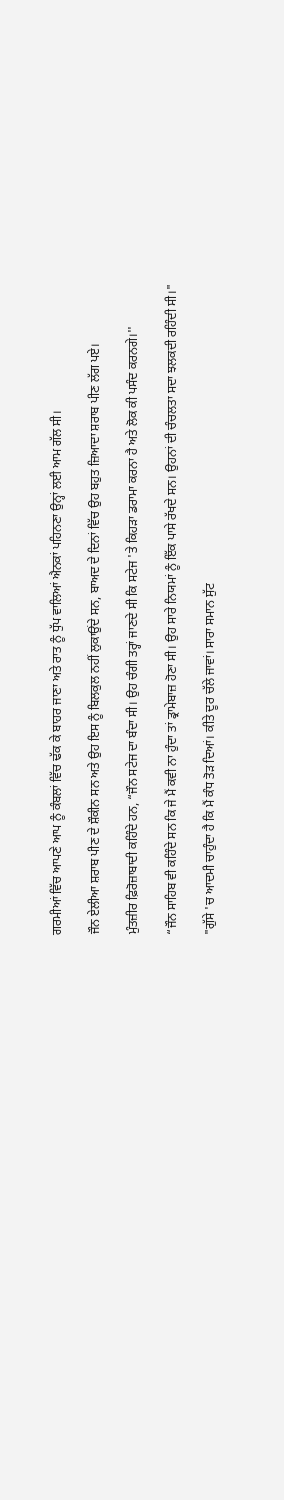ਗਰਮੀਆਂ ਵਿੱਚ ਆਪਣੇ ਆਪ ਨੂੰ ਕੰਬਲਾਂ ਵਿੱਚ ਢੱਕ ਕੇ ਬਾਹਰ ਜਾਣਾ ਅਤੇ ਰਾਤ ਨੂੰ ਧੁੱਪ ਵਾਲਿਆਂ ਐਨਕਾਂ ਪਹਿਨਣਾ ਉਨ੍ਹਾਂ ਲਈ ਆਮ ਗੱਲ ਸੀ।

ਜੌਨ ਏਲੀਆ ਸ਼ਰਾਬ ਪੀਣ ਦੇ ਸ਼ੌਕੀਨ ਸਨ ਅਤੇ ਉਹ ਇਸ ਨੂੰ ਬਿਲਕੁਲ ਨਹੀਂ ਲੁਕਾਉਂਦੇ ਸਨ, ਬਾਅਦ ਦੇ ਦਿਨਾਂ ਵਿੱਚ ਉਹ ਬਹੁਤ ਜ਼ਿਆਦਾ ਸ਼ਰਾਬ ਪੀਣ ਲੱਗ ਪਏ।

ਮੁੰਤਜ਼ੀਰ ਫ਼ਿਰੋਜ਼ਾਬਾਦੀ ਕਹਿੰਦੇ ਹਨ, “ਜੌਨ ਸਟੇਜ ਦਾ ਬੰਦਾ ਸੀ। ਉਹ ਚੰਗੀ ਤਰ੍ਹਾਂ ਜਾਣਦੇ ਸੀ ਕਿ ਸਟੇਜ 'ਤੇ ਕਿਹੜਾ ਡਰਾਮਾ ਕਰਨਾ ਹੈ ਅਤੇ ਲੋਕ ਕੀ ਪਸੰਦ ਕਰਨਗੇ।''

“ਜੌਨ ਸਾਹਿਬ ਵੀ ਕਹਿੰਦੇ ਸਨ ਕਿ ਜੇ ਮੈਂ ਕਵੀ ਨਾ ਹੁੰਦਾ ਤਾਂ ਡ੍ਰਾਮੇਬਾਜ਼ ਹੋਣਾ ਸੀ। ਉਹ ਸਾਰੇ ਨਿਯਮਾਂ ਨੂੰ ਇੱਕ ਪਾਸੇ ਰੱਖਦੇ ਸਨ। ਉਹਨਾਂ ਦੀ ਚੰਚਲਤਾ ਸਦਾ ਝਲਕਦੀ ਰਹਿੰਦੀ ਸੀ।"

"ਗੁੱਸੇ 'ਚ ਆਦਮੀ ਚਾਹੁੰਦਾ ਹੈ ਕਿ ਮੈਂ ਕੰਧ ਤੋੜ ਦਿਆਂ। ਕੀਤੇ ਦੂਰ ਚੱਲੇ ਜਾਵਾਂ। ਸਾਰਾ ਸਮਾਨ ਸੁੱਟ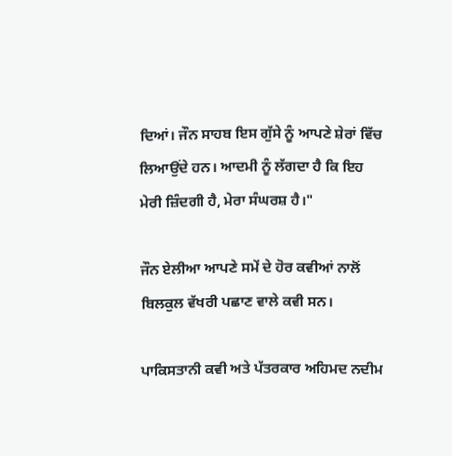ਦਿਆਂ। ਜੌਨ ਸਾਹਬ ਇਸ ਗੁੱਸੇ ਨੂੰ ਆਪਣੇ ਸ਼ੇਰਾਂ ਵਿੱਚ ਲਿਆਉਂਦੇ ਹਨ। ਆਦਮੀ ਨੂੰ ਲੱਗਦਾ ਹੈ ਕਿ ਇਹ ਮੇਰੀ ਜ਼ਿੰਦਗੀ ਹੈ, ਮੇਰਾ ਸੰਘਰਸ਼ ਹੈ।"

ਜੌਨ ਏਲੀਆ ਆਪਣੇ ਸਮੇਂ ਦੇ ਹੋਰ ਕਵੀਆਂ ਨਾਲੋਂ ਬਿਲਕੁਲ ਵੱਖਰੀ ਪਛਾਣ ਵਾਲੇ ਕਵੀ ਸਨ।

ਪਾਕਿਸਤਾਨੀ ਕਵੀ ਅਤੇ ਪੱਤਰਕਾਰ ਅਹਿਮਦ ਨਦੀਮ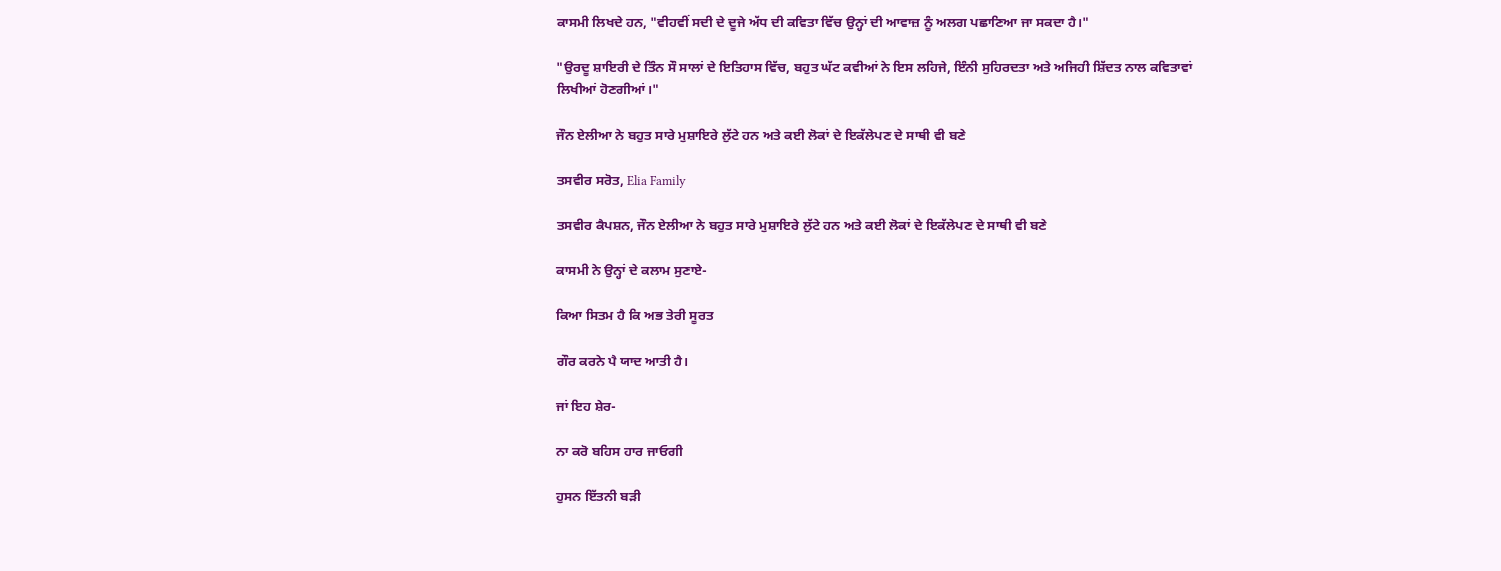ਕਾਸਮੀ ਲਿਖਦੇ ਹਨ, "ਵੀਹਵੀਂ ਸਦੀ ਦੇ ਦੂਜੇ ਅੱਧ ਦੀ ਕਵਿਤਾ ਵਿੱਚ ਉਨ੍ਹਾਂ ਦੀ ਆਵਾਜ਼ ਨੂੰ ਅਲਗ ਪਛਾਣਿਆ ਜਾ ਸਕਦਾ ਹੈ।"

"ਉਰਦੂ ਸ਼ਾਇਰੀ ਦੇ ਤਿੰਨ ਸੌ ਸਾਲਾਂ ਦੇ ਇਤਿਹਾਸ ਵਿੱਚ, ਬਹੁਤ ਘੱਟ ਕਵੀਆਂ ਨੇ ਇਸ ਲਹਿਜੇ, ਇੰਨੀ ਸੁਹਿਰਦਤਾ ਅਤੇ ਅਜਿਹੀ ਸ਼ਿੱਦਤ ਨਾਲ ਕਵਿਤਾਵਾਂ ਲਿਖੀਆਂ ਹੋਣਗੀਆਂ।"

ਜੌਨ ਏਲੀਆ ਨੇ ਬਹੁਤ ਸਾਰੇ ਮੁਸ਼ਾਇਰੇ ਲੁੱਟੇ ਹਨ ਅਤੇ ਕਈ ਲੋਕਾਂ ਦੇ ਇਕੱਲੇਪਣ ਦੇ ਸਾਥੀ ਵੀ ਬਣੇ

ਤਸਵੀਰ ਸਰੋਤ, Elia Family

ਤਸਵੀਰ ਕੈਪਸ਼ਨ, ਜੌਨ ਏਲੀਆ ਨੇ ਬਹੁਤ ਸਾਰੇ ਮੁਸ਼ਾਇਰੇ ਲੁੱਟੇ ਹਨ ਅਤੇ ਕਈ ਲੋਕਾਂ ਦੇ ਇਕੱਲੇਪਣ ਦੇ ਸਾਥੀ ਵੀ ਬਣੇ

ਕਾਸਮੀ ਨੇ ਉਨ੍ਹਾਂ ਦੇ ਕਲਾਮ ਸੁਣਾਏ-

ਕਿਆ ਸਿਤਮ ਹੈ ਕਿ ਅਭ ਤੇਰੀ ਸੂਰਤ

ਗੌਰ ਕਰਨੇ ਪੈ ਯਾਦ ਆਤੀ ਹੈ।

ਜਾਂ ਇਹ ਸ਼ੇਰ-

ਨਾ ਕਰੋ ਬਹਿਸ ਹਾਰ ਜਾਓਗੀ

ਹੁਸਨ ਇੱਤਨੀ ਬੜੀ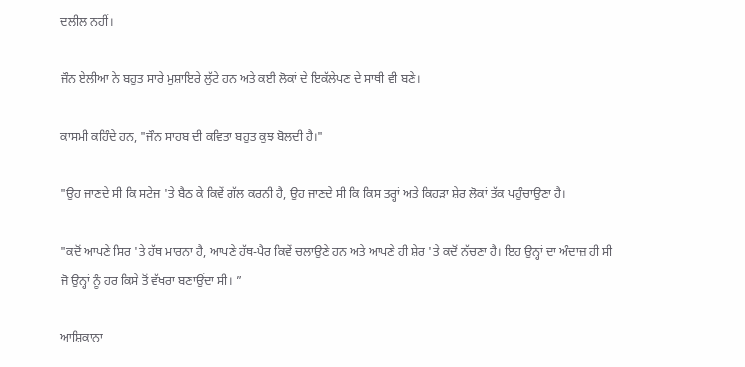ਦਲੀਲ ਨਹੀਂ।

ਜੌਨ ਏਲੀਆ ਨੇ ਬਹੁਤ ਸਾਰੇ ਮੁਸ਼ਾਇਰੇ ਲੁੱਟੇ ਹਨ ਅਤੇ ਕਈ ਲੋਕਾਂ ਦੇ ਇਕੱਲੇਪਣ ਦੇ ਸਾਥੀ ਵੀ ਬਣੇ।

ਕਾਸਮੀ ਕਹਿੰਦੇ ਹਨ, "ਜੌਨ ਸਾਹਬ ਦੀ ਕਵਿਤਾ ਬਹੁਤ ਕੁਝ ਬੋਲਦੀ ਹੈ।"

"ਉਹ ਜਾਣਦੇ ਸੀ ਕਿ ਸਟੇਜ 'ਤੇ ਬੈਠ ਕੇ ਕਿਵੇਂ ਗੱਲ ਕਰਨੀ ਹੈ, ਉਹ ਜਾਣਦੇ ਸੀ ਕਿ ਕਿਸ ਤਰ੍ਹਾਂ ਅਤੇ ਕਿਹੜਾ ਸ਼ੇਰ ਲੋਕਾਂ ਤੱਕ ਪਹੁੰਚਾਉਣਾ ਹੈ।

"ਕਦੋਂ ਆਪਣੇ ਸਿਰ 'ਤੇ ਹੱਥ ਮਾਰਨਾ ਹੈ, ਆਪਣੇ ਹੱਥ-ਪੈਰ ਕਿਵੇਂ ਚਲਾਉਣੇ ਹਨ ਅਤੇ ਆਪਣੇ ਹੀ ਸ਼ੇਰ 'ਤੇ ਕਦੋਂ ਨੱਚਣਾ ਹੈ। ਇਹ ਉਨ੍ਹਾਂ ਦਾ ਅੰਦਾਜ਼ ਹੀ ਸੀ ਜੋ ਉਨ੍ਹਾਂ ਨੂੰ ਹਰ ਕਿਸੇ ਤੋਂ ਵੱਖਰਾ ਬਣਾਉਂਦਾ ਸੀ। ”

ਆਸ਼ਿਕਾਨਾ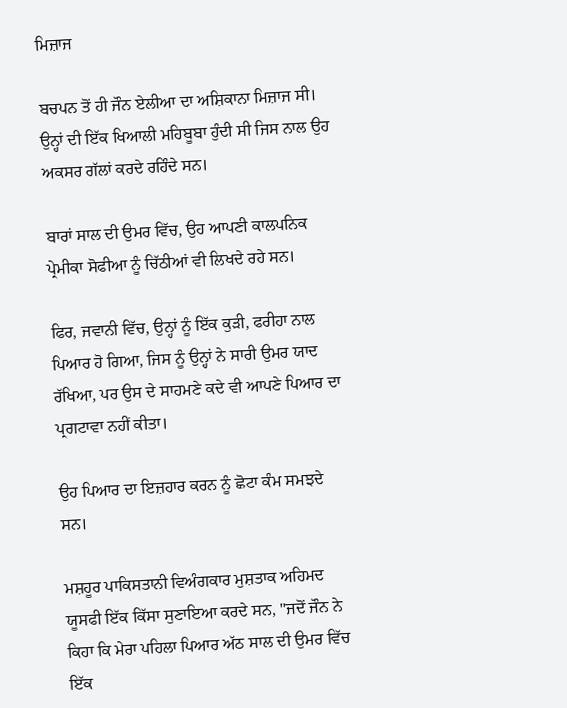ਮਿਜ਼ਾਜ

ਬਚਪਨ ਤੋਂ ਹੀ ਜੌਨ ਏਲੀਆ ਦਾ ਅਸ਼ਿਕਾਨਾ ਮਿਜ਼ਾਜ ਸੀ। ਉਨ੍ਹਾਂ ਦੀ ਇੱਕ ਖਿਆਲੀ ਮਹਿਬੂਬਾ ਹੁੰਦੀ ਸੀ ਜਿਸ ਨਾਲ ਉਹ ਅਕਸਰ ਗੱਲਾਂ ਕਰਦੇ ਰਹਿੰਦੇ ਸਨ।

ਬਾਰਾਂ ਸਾਲ ਦੀ ਉਮਰ ਵਿੱਚ, ਉਹ ਆਪਣੀ ਕਾਲਪਨਿਕ ਪ੍ਰੇਮੀਕਾ ਸੋਫੀਆ ਨੂੰ ਚਿੱਠੀਆਂ ਵੀ ਲਿਖਦੇ ਰਹੇ ਸਨ।

ਫਿਰ, ਜਵਾਨੀ ਵਿੱਚ, ਉਨ੍ਹਾਂ ਨੂੰ ਇੱਕ ਕੁੜੀ, ਫਰੀਹਾ ਨਾਲ ਪਿਆਰ ਹੋ ਗਿਆ, ਜਿਸ ਨੂੰ ਉਨ੍ਹਾਂ ਨੇ ਸਾਰੀ ਉਮਰ ਯਾਦ ਰੱਖਿਆ, ਪਰ ਉਸ ਦੇ ਸਾਹਮਣੇ ਕਦੇ ਵੀ ਆਪਣੇ ਪਿਆਰ ਦਾ ਪ੍ਰਗਟਾਵਾ ਨਹੀਂ ਕੀਤਾ।

ਉਹ ਪਿਆਰ ਦਾ ਇਜ਼ਹਾਰ ਕਰਨ ਨੂੰ ਛੋਟਾ ਕੰਮ ਸਮਝਦੇ ਸਨ।

ਮਸ਼ਹੂਰ ਪਾਕਿਸਤਾਨੀ ਵਿਅੰਗਕਾਰ ਮੁਸ਼ਤਾਕ ਅਹਿਮਦ ਯੂਸਫੀ ਇੱਕ ਕਿੱਸਾ ਸੁਣਾਇਆ ਕਰਦੇ ਸਨ, "ਜਦੋਂ ਜੌਨ ਨੇ ਕਿਹਾ ਕਿ ਮੇਰਾ ਪਹਿਲਾ ਪਿਆਰ ਅੱਠ ਸਾਲ ਦੀ ਉਮਰ ਵਿੱਚ ਇੱਕ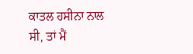ਕਾਤਲ ਹਸੀਨਾ ਨਾਲ ਸੀ, ਤਾਂ ਮੈਂ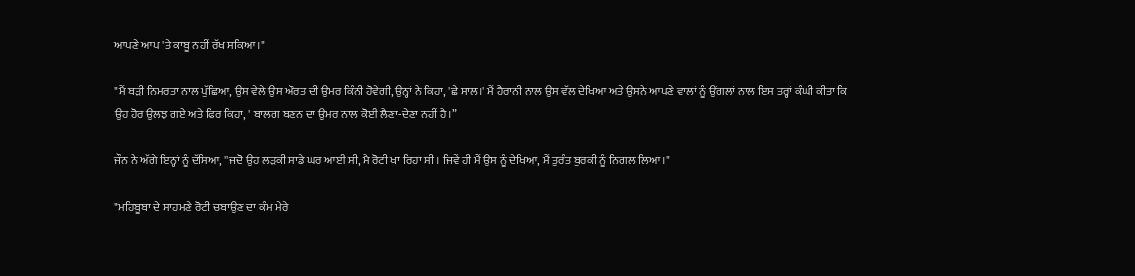ਆਪਣੇ ਆਪ 'ਤੇ ਕਾਬੂ ਨਹੀਂ ਰੱਖ ਸਕਿਆ।"

"ਮੈਂ ਬੜੀ ਨਿਮਰਤਾ ਨਾਲ ਪੁੱਛਿਆ, ਉਸ ਵੇਲੇ ਉਸ ਔਰਤ ਦੀ ਉਮਰ ਕਿੰਨੀ ਹੋਵੇਗੀ, ਉਨ੍ਹਾਂ ਨੇ ਕਿਹਾ, 'ਛੇ ਸਾਲ।' ਮੈਂ ਹੈਰਾਨੀ ਨਾਲ ਉਸ ਵੱਲ ਦੇਖਿਆ ਅਤੇ ਉਸਨੇ ਆਪਣੇ ਵਾਲਾਂ ਨੂੰ ਉਂਗਲਾਂ ਨਾਲ ਇਸ ਤਰ੍ਹਾਂ ਕੰਘੀ ਕੀਤਾ ਕਿ ਉਹ ਹੋਰ ਉਲਝ ਗਏ ਅਤੇ ਫਿਰ ਕਿਹਾ, ' ਬਾਲਗ ਬਣਨ ਦਾ ਉਮਰ ਨਾਲ ਕੋਈ ਲੈਣਾ-ਦੇਣਾ ਨਹੀਂ ਹੈ।”

ਜੌਨ ਨੇ ਅੱਗੇ ਇਨ੍ਹਾਂ ਨੂੰ ਦੱਸਿਆ, ''ਜਦੋ ਉਹ ਲੜਕੀ ਸਾਡੇ ਘਰ ਆਈ ਸੀ, ਮੈ ਰੋਟੀ ਖਾ ਰਿਹਾ ਸੀ। ਜਿਵੇਂ ਹੀ ਮੈਂ ਉਸ ਨੂੰ ਦੇਖਿਆ, ਮੈਂ ਤੁਰੰਤ ਬੁਰਕੀ ਨੂੰ ਨਿਗਲ ਲਿਆ।"

"ਮਹਿਬੂਬਾ ਦੇ ਸਾਹਮਣੇ ਰੋਟੀ ਚਬਾਉਣ ਦਾ ਕੰਮ ਮੇਰੇ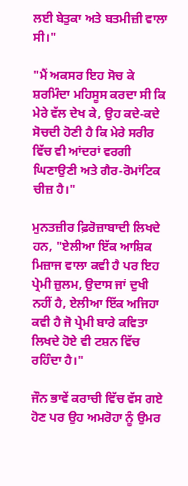ਲਈ ਬੇਤੁਕਾ ਅਤੇ ਬਤਮੀਜ਼ੀ ਵਾਲਾ ਸੀ।"

"ਮੈਂ ਅਕਸਰ ਇਹ ਸੋਚ ਕੇ ਸ਼ਰਮਿੰਦਾ ਮਹਿਸੂਸ ਕਰਦਾ ਸੀ ਕਿ ਮੇਰੇ ਵੱਲ ਦੇਖ ਕੇ, ਉਹ ਕਦੇ-ਕਦੇ ਸੋਚਦੀ ਹੋਣੀ ਹੈ ਕਿ ਮੇਰੇ ਸਰੀਰ ਵਿੱਚ ਵੀ ਆਂਦਰਾਂ ਵਰਗੀ ਘਿਣਾਉਣੀ ਅਤੇ ਗੈਰ-ਰੋਮਾਂਟਿਕ ਚੀਜ਼ ਹੈ।"

ਮੁਨਤਜ਼ੀਰ ਫ਼ਿਰੋਜ਼ਾਬਾਦੀ ਲਿਖਦੇ ਹਨ, "ਏਲੀਆ ਇੱਕ ਆਸ਼ਿਕ ਮਿਜ਼ਾਜ ਵਾਲਾ ਕਵੀ ਹੈ ਪਰ ਇਹ ਪ੍ਰੇਮੀ ਜ਼ੁਲਮ, ਉਦਾਸ ਜਾਂ ਦੁਖੀ ਨਹੀਂ ਹੈ, ਏਲੀਆ ਇੱਕ ਅਜਿਹਾ ਕਵੀ ਹੈ ਜੋ ਪ੍ਰੇਮੀ ਬਾਰੇ ਕਵਿਤਾ ਲਿਖਦੇ ਹੋਏ ਵੀ ਟਸ਼ਨ ਵਿੱਚ ਰਹਿੰਦਾ ਹੈ।"

ਜੌਨ ਭਾਵੇਂ ਕਰਾਚੀ ਵਿੱਚ ਵੱਸ ਗਏ ਹੋਣ ਪਰ ਉਹ ਅਮਰੋਹਾ ਨੂੰ ਉਮਰ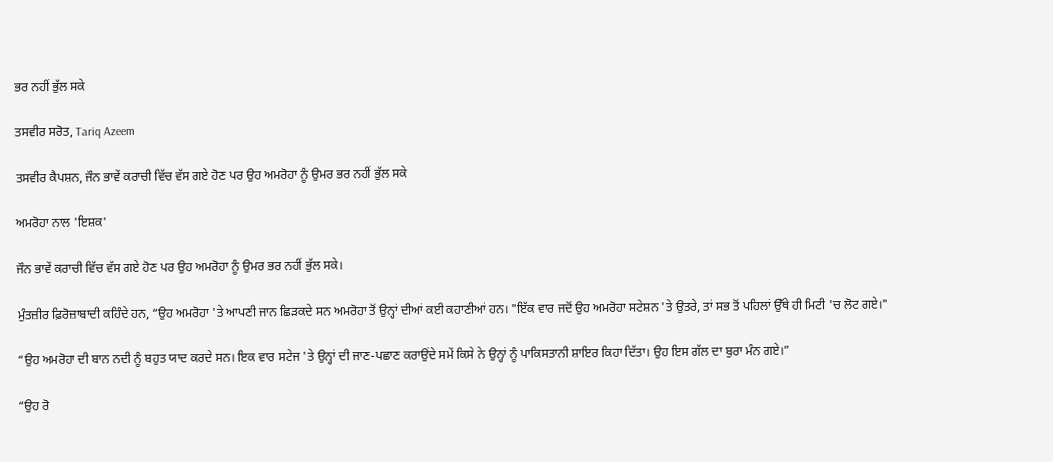ਭਰ ਨਹੀਂ ਭੁੱਲ ਸਕੇ

ਤਸਵੀਰ ਸਰੋਤ, Tariq Azeem

ਤਸਵੀਰ ਕੈਪਸ਼ਨ, ਜੌਨ ਭਾਵੇਂ ਕਰਾਚੀ ਵਿੱਚ ਵੱਸ ਗਏ ਹੋਣ ਪਰ ਉਹ ਅਮਰੋਹਾ ਨੂੰ ਉਮਰ ਭਰ ਨਹੀਂ ਭੁੱਲ ਸਕੇ

ਅਮਰੋਹਾ ਨਾਲ 'ਇਸ਼ਕ'

ਜੌਨ ਭਾਵੇਂ ਕਰਾਚੀ ਵਿੱਚ ਵੱਸ ਗਏ ਹੋਣ ਪਰ ਉਹ ਅਮਰੋਹਾ ਨੂੰ ਉਮਰ ਭਰ ਨਹੀਂ ਭੁੱਲ ਸਕੇ।

ਮੁੰਤਜ਼ੀਰ ਫ਼ਿਰੋਜ਼ਾਬਾਦੀ ਕਹਿੰਦੇ ਹਨ, “ਉਹ ਅਮਰੋਹਾ 'ਤੇ ਆਪਣੀ ਜਾਨ ਛਿੜਕਦੇ ਸਨ ਅਮਰੋਹਾ ਤੋਂ ਉਨ੍ਹਾਂ ਦੀਆਂ ਕਈ ਕਹਾਣੀਆਂ ਹਨ। "ਇੱਕ ਵਾਰ ਜਦੋਂ ਉਹ ਅਮਰੋਹਾ ਸਟੇਸ਼ਨ 'ਤੇ ਉਤਰੇ, ਤਾਂ ਸਭ ਤੋਂ ਪਹਿਲਾਂ ਉੱਥੇ ਹੀ ਮਿਟੀ 'ਚ ਲੋਟ ਗਏ।"

“ਉਹ ਅਮਰੋਹਾ ਦੀ ਬਾਨ ਨਦੀ ਨੂੰ ਬਹੁਤ ਯਾਦ ਕਰਦੇ ਸਨ। ਇਕ ਵਾਰ ਸਟੇਜ 'ਤੇ ਉਨ੍ਹਾਂ ਦੀ ਜਾਣ-ਪਛਾਣ ਕਰਾਉਂਦੇ ਸਮੇਂ ਕਿਸੇ ਨੇ ਉਨ੍ਹਾਂ ਨੂੰ ਪਾਕਿਸਤਾਨੀ ਸ਼ਾਇਰ ਕਿਹਾ ਦਿੱਤਾ। ਉਹ ਇਸ ਗੱਲ ਦਾ ਬੁਰਾ ਮੰਨ ਗਏ।”

“ਉਹ ਰੋ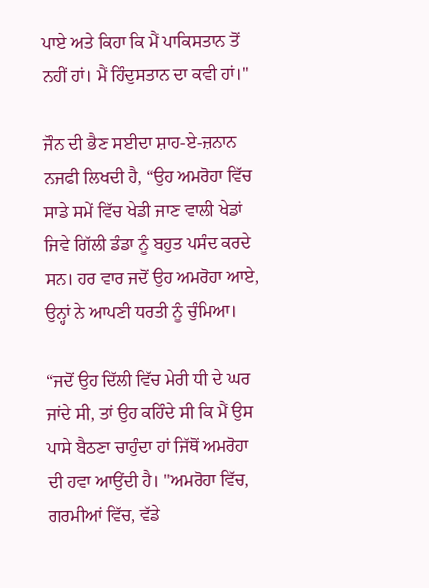ਪਾਏ ਅਤੇ ਕਿਹਾ ਕਿ ਮੈਂ ਪਾਕਿਸਤਾਨ ਤੋਂ ਨਹੀਂ ਹਾਂ। ਮੈਂ ਹਿੰਦੁਸਤਾਨ ਦਾ ਕਵੀ ਹਾਂ।''

ਜੌਨ ਦੀ ਭੈਣ ਸਈਦਾ ਸ਼ਾਹ-ਏ-ਜ਼ਨਾਨ ਨਜਫੀ ਲਿਖਦੀ ਹੈ, “ਉਹ ਅਮਰੋਹਾ ਵਿੱਚ ਸਾਡੇ ਸਮੇਂ ਵਿੱਚ ਖੇਡੀ ਜਾਣ ਵਾਲੀ ਖੇਡਾਂ ਜਿਵੇ ਗਿੱਲੀ ਡੰਡਾ ਨੂੰ ਬਹੁਤ ਪਸੰਦ ਕਰਦੇ ਸਨ। ਹਰ ਵਾਰ ਜਦੋਂ ਉਹ ਅਮਰੋਹਾ ਆਏ, ਉਨ੍ਹਾਂ ਨੇ ਆਪਣੀ ਧਰਤੀ ਨੂੰ ਚੁੰਮਿਆ।

“ਜਦੋਂ ਉਹ ਦਿੱਲੀ ਵਿੱਚ ਮੇਰੀ ਧੀ ਦੇ ਘਰ ਜਾਂਦੇ ਸੀ, ਤਾਂ ਉਹ ਕਹਿੰਦੇ ਸੀ ਕਿ ਮੈਂ ਉਸ ਪਾਸੇ ਬੈਠਣਾ ਚਾਹੁੰਦਾ ਹਾਂ ਜਿੱਥੋਂ ਅਮਰੋਹਾ ਦੀ ਹਵਾ ਆਉਂਦੀ ਹੈ। "ਅਮਰੋਹਾ ਵਿੱਚ, ਗਰਮੀਆਂ ਵਿੱਚ, ਵੱਡੇ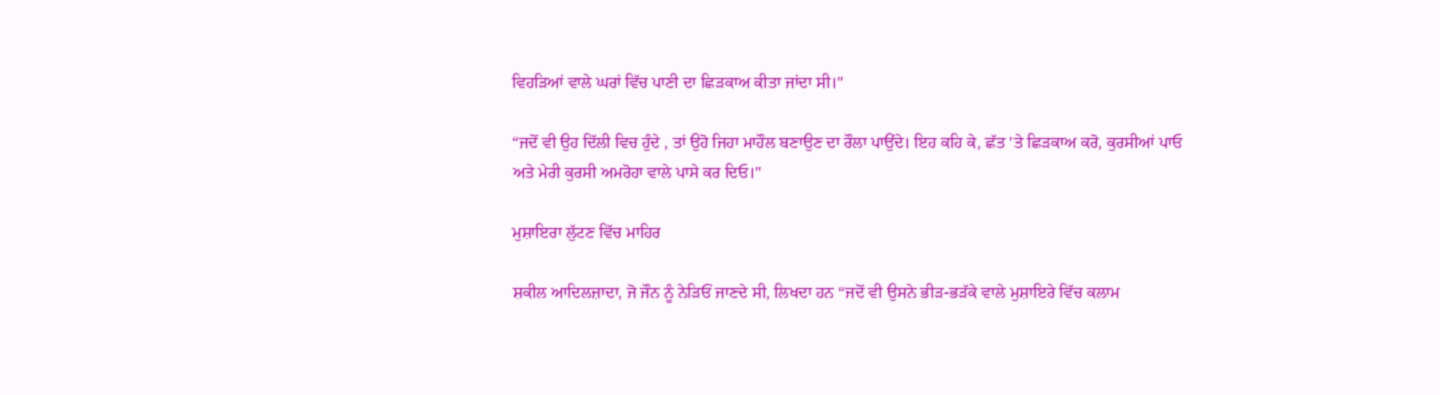ਵਿਹੜਿਆਂ ਵਾਲੇ ਘਰਾਂ ਵਿੱਚ ਪਾਣੀ ਦਾ ਛਿੜਕਾਅ ਕੀਤਾ ਜਾਂਦਾ ਸੀ।"

“ਜਦੋਂ ਵੀ ਉਹ ਦਿੱਲੀ ਵਿਚ ਹੁੰਦੇ , ਤਾਂ ਉਹੋ ਜਿਹਾ ਮਾਹੌਲ ਬਣਾਉਣ ਦਾ ਰੌਲਾ ਪਾਉਂਦੇ। ਇਹ ਕਹਿ ਕੇ, ਛੱਤ 'ਤੇ ਛਿੜਕਾਅ ਕਰੋ, ਕੁਰਸੀਆਂ ਪਾਓ ਅਤੇ ਮੇਰੀ ਕੁਰਸੀ ਅਮਰੋਹਾ ਵਾਲੇ ਪਾਸੇ ਕਰ ਦਿਓ।"

ਮੁਸ਼ਾਇਰਾ ਲੁੱਟਣ ਵਿੱਚ ਮਾਹਿਰ

ਸ਼ਕੀਲ ਆਦਿਲਜ਼ਾਦਾ, ਜੋ ਜੌਨ ਨੂੰ ਨੇੜਿਓਂ ਜਾਣਦੇ ਸੀ, ਲਿਖਦਾ ਹਨ “ਜਦੋਂ ਵੀ ਉਸਨੇ ਭੀੜ-ਭੜੱਕੇ ਵਾਲੇ ਮੁਸ਼ਾਇਰੇ ਵਿੱਚ ਕਲਾਮ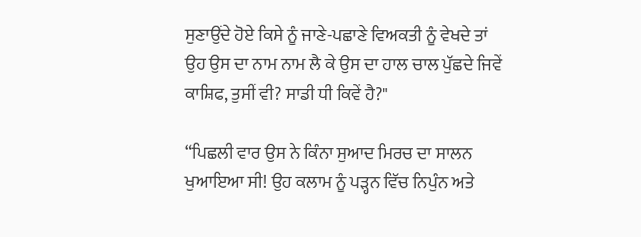ਸੁਣਾਉਂਦੇ ਹੋਏ ਕਿਸੇ ਨੂੰ ਜਾਣੇ-ਪਛਾਣੇ ਵਿਅਕਤੀ ਨੂੰ ਵੇਖਦੇ ਤਾਂ ਉਹ ਉਸ ਦਾ ਨਾਮ ਨਾਮ ਲੈ ਕੇ ਉਸ ਦਾ ਹਾਲ ਚਾਲ ਪੁੱਛਦੇ ਜਿਵੇਂ ਕਾਸ਼ਿਫ, ਤੁਸੀਂ ਵੀ? ਸਾਡੀ ਧੀ ਕਿਵੇਂ ਹੈ?"

“ਪਿਛਲੀ ਵਾਰ ਉਸ ਨੇ ਕਿੰਨਾ ਸੁਆਦ ਮਿਰਚ ਦਾ ਸਾਲਨ ਖੁਆਇਆ ਸੀ! ਉਹ ਕਲਾਮ ਨੂੰ ਪੜ੍ਹਨ ਵਿੱਚ ਨਿਪੁੰਨ ਅਤੇ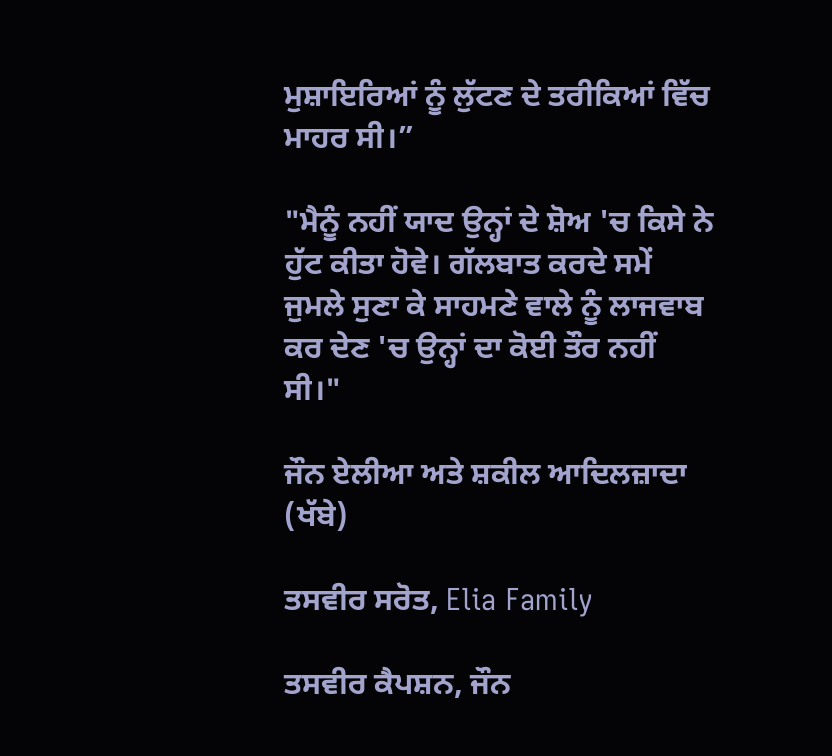ਮੁਸ਼ਾਇਰਿਆਂ ਨੂੰ ਲੁੱਟਣ ਦੇ ਤਰੀਕਿਆਂ ਵਿੱਚ ਮਾਹਰ ਸੀ।”

"ਮੈਨੂੰ ਨਹੀਂ ਯਾਦ ਉਨ੍ਹਾਂ ਦੇ ਸ਼ੋਅ 'ਚ ਕਿਸੇ ਨੇ ਹੁੱਟ ਕੀਤਾ ਹੋਵੇ। ਗੱਲਬਾਤ ਕਰਦੇ ਸਮੇਂ ਜੁਮਲੇ ਸੁਣਾ ਕੇ ਸਾਹਮਣੇ ਵਾਲੇ ਨੂੰ ਲਾਜਵਾਬ ਕਰ ਦੇਣ 'ਚ ਉਨ੍ਹਾਂ ਦਾ ਕੋਈ ਤੌਰ ਨਹੀਂ ਸੀ।"

ਜੌਨ ਏਲੀਆ ਅਤੇ ਸ਼ਕੀਲ ਆਦਿਲਜ਼ਾਦਾ (ਖੱਬੇ)

ਤਸਵੀਰ ਸਰੋਤ, Elia Family

ਤਸਵੀਰ ਕੈਪਸ਼ਨ, ਜੌਨ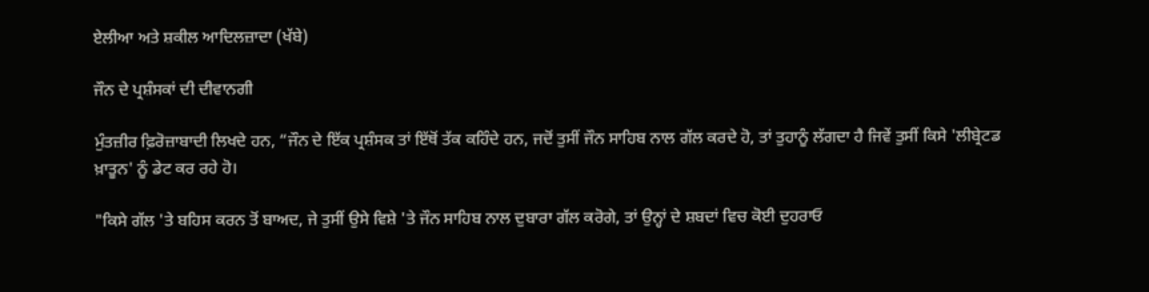ਏਲੀਆ ਅਤੇ ਸ਼ਕੀਲ ਆਦਿਲਜ਼ਾਦਾ (ਖੱਬੇ)

ਜੌਨ ਦੇ ਪ੍ਰਸ਼ੰਸਕਾਂ ਦੀ ਦੀਵਾਨਗੀ

ਮੁੰਤਜ਼ੀਰ ਫ਼ਿਰੋਜ਼ਾਬਾਦੀ ਲਿਖਦੇ ਹਨ, “ਜੌਨ ਦੇ ਇੱਕ ਪ੍ਰਸ਼ੰਸਕ ਤਾਂ ਇੱਥੋਂ ਤੱਕ ਕਹਿੰਦੇ ਹਨ, ਜਦੋਂ ਤੁਸੀਂ ਜੌਨ ਸਾਹਿਬ ਨਾਲ ਗੱਲ ਕਰਦੇ ਹੋ, ਤਾਂ ਤੁਹਾਨੂੰ ਲੱਗਦਾ ਹੈ ਜਿਵੇਂ ਤੁਸੀਂ ਕਿਸੇ 'ਲੀਬ੍ਰੇਟਡ ਖ਼ਾਤੂਨ' ਨੂੰ ਡੇਟ ਕਰ ਰਹੇ ਹੋ।

"ਕਿਸੇ ਗੱਲ 'ਤੇ ਬਹਿਸ ਕਰਨ ਤੋਂ ਬਾਅਦ, ਜੇ ਤੁਸੀਂ ਉਸੇ ਵਿਸ਼ੇ 'ਤੇ ਜੌਨ ਸਾਹਿਬ ਨਾਲ ਦੁਬਾਰਾ ਗੱਲ ਕਰੋਗੇ, ਤਾਂ ਉਨ੍ਹਾਂ ਦੇ ਸ਼ਬਦਾਂ ਵਿਚ ਕੋਈ ਦੁਹਰਾਓ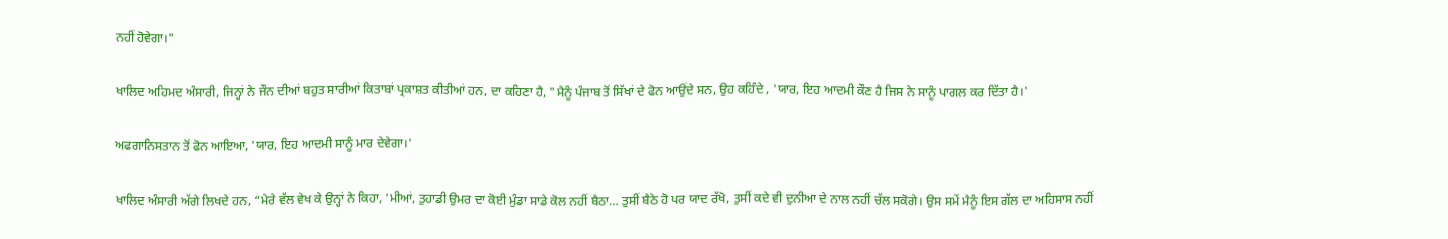ਨਹੀਂ ਹੋਵੇਗਾ।"

ਖਾਲਿਦ ਅਹਿਮਦ ਅੰਸਾਰੀ, ਜਿਨ੍ਹਾਂ ਨੇ ਜੌਨ ਦੀਆਂ ਬਹੁਤ ਸਾਰੀਆਂ ਕਿਤਾਬਾਂ ਪ੍ਰਕਾਸ਼ਤ ਕੀਤੀਆਂ ਹਨ, ਦਾ ਕਹਿਣਾ ਹੈ, "ਮੈਨੂੰ ਪੰਜਾਬ ਤੋਂ ਸਿੱਖਾਂ ਦੇ ਫੋਨ ਆਉਂਦੇ ਸਨ, ਉਹ ਕਹਿੰਦੇ , 'ਯਾਰ, ਇਹ ਆਦਮੀ ਕੌਣ ਹੈ ਜਿਸ ਨੇ ਸਾਨੂੰ ਪਾਗਲ ਕਰ ਦਿੱਤਾ ਹੈ।'

ਅਫਗਾਨਿਸਤਾਨ ਤੋਂ ਫੋਨ ਆਇਆ, 'ਯਾਰ, ਇਹ ਆਦਮੀ ਸਾਨੂੰ ਮਾਰ ਦੇਵੇਗਾ।'

ਖਾਲਿਦ ਅੰਸਾਰੀ ਅੱਗੇ ਲਿਖਦੇ ਹਨ, “ਮੇਰੇ ਵੱਲ ਵੇਖ ਕੇ ਉਨ੍ਹਾਂ ਨੇ ਕਿਹਾ, ‘ਮੀਆਂ, ਤੁਹਾਡੀ ਉਮਰ ਦਾ ਕੋਈ ਮੁੰਡਾ ਸਾਡੇ ਕੋਲ ਨਹੀਂ ਬੈਠਾ… ਤੁਸੀਂ ਬੈਠੇ ਹੋ ਪਰ ਯਾਦ ਰੱਖੋ, ਤੁਸੀਂ ਕਦੇ ਵੀ ਦੁਨੀਆ ਦੇ ਨਾਲ ਨਹੀਂ ਚੱਲ ਸਕੋਗੇ। ਉਸ ਸਮੇਂ ਮੈਨੂੰ ਇਸ ਗੱਲ ਦਾ ਅਹਿਸਾਸ ਨਹੀਂ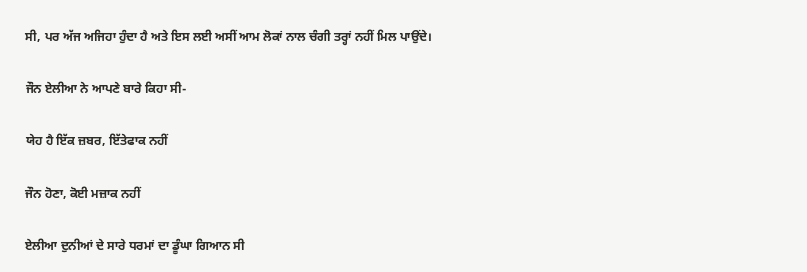ਸੀ, ਪਰ ਅੱਜ ਅਜਿਹਾ ਹੁੰਦਾ ਹੈ ਅਤੇ ਇਸ ਲਈ ਅਸੀਂ ਆਮ ਲੋਕਾਂ ਨਾਲ ਚੰਗੀ ਤਰ੍ਹਾਂ ਨਹੀਂ ਮਿਲ ਪਾਉਂਦੇ।

ਜੌਨ ਏਲੀਆ ਨੇ ਆਪਣੇ ਬਾਰੇ ਕਿਹਾ ਸੀ-

ਯੇਹ ਹੈ ਇੱਕ ਜ਼ਬਰ, ਇੱਤੇਫਾਕ ਨਹੀਂ

ਜੌਨ ਹੋਣਾ, ਕੋਈ ਮਜ਼ਾਕ ਨਹੀਂ

ਏਲੀਆ ਦੁਨੀਆਂ ਦੇ ਸਾਰੇ ਧਰਮਾਂ ਦਾ ਡੂੰਘਾ ਗਿਆਨ ਸੀ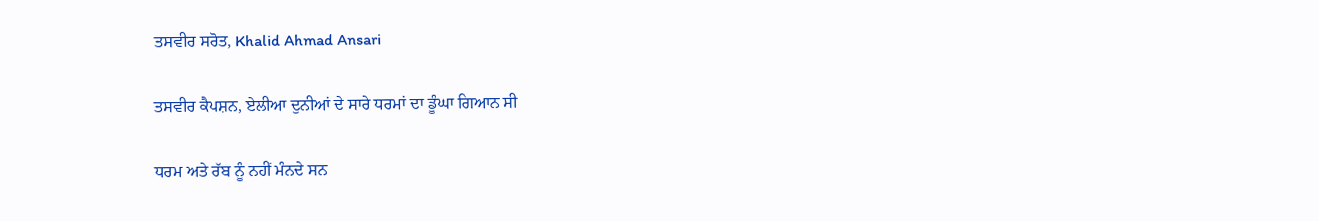ਤਸਵੀਰ ਸਰੋਤ, Khalid Ahmad Ansari

ਤਸਵੀਰ ਕੈਪਸ਼ਨ, ਏਲੀਆ ਦੁਨੀਆਂ ਦੇ ਸਾਰੇ ਧਰਮਾਂ ਦਾ ਡੂੰਘਾ ਗਿਆਨ ਸੀ

ਧਰਮ ਅਤੇ ਰੱਬ ਨੂੰ ਨਹੀਂ ਮੰਨਦੇ ਸਨ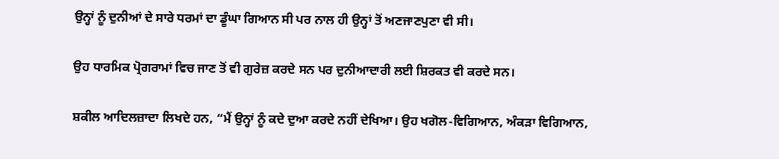ਉਨ੍ਹਾਂ ਨੂੰ ਦੁਨੀਆਂ ਦੇ ਸਾਰੇ ਧਰਮਾਂ ਦਾ ਡੂੰਘਾ ਗਿਆਨ ਸੀ ਪਰ ਨਾਲ ਹੀ ਉਨ੍ਹਾਂ ਤੋਂ ਅਣਜਾਣਪੁਣਾ ਵੀ ਸੀ।

ਉਹ ਧਾਰਮਿਕ ਪ੍ਰੋਗਰਾਮਾਂ ਵਿਚ ਜਾਣ ਤੋਂ ਵੀ ਗੁਰੇਜ਼ ਕਰਦੇ ਸਨ ਪਰ ਦੁਨੀਆਦਾਰੀ ਲਈ ਸ਼ਿਰਕਤ ਵੀ ਕਰਦੇ ਸਨ।

ਸ਼ਕੀਲ ਆਦਿਲਜ਼ਾਦਾ ਲਿਖਦੇ ਹਨ, “ਮੈਂ ਉਨ੍ਹਾਂ ਨੂੰ ਕਦੇ ਦੁਆ ਕਰਦੇ ਨਹੀਂ ਦੇਖਿਆ। ਉਹ ਖਗੋਲ-ਵਿਗਿਆਨ, ਅੰਕੜਾ ਵਿਗਿਆਨ,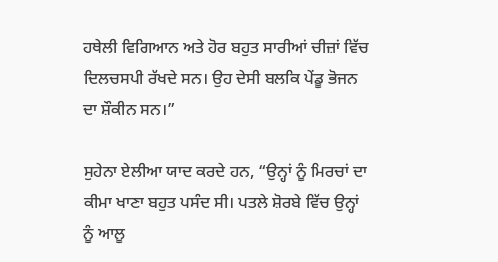ਹਥੇਲੀ ਵਿਗਿਆਨ ਅਤੇ ਹੋਰ ਬਹੁਤ ਸਾਰੀਆਂ ਚੀਜ਼ਾਂ ਵਿੱਚ ਦਿਲਚਸਪੀ ਰੱਖਦੇ ਸਨ। ਉਹ ਦੇਸੀ ਬਲਕਿ ਪੇਂਡੂ ਭੋਜਨ ਦਾ ਸ਼ੌਕੀਨ ਸਨ।”

ਸੁਹੇਨਾ ਏਲੀਆ ਯਾਦ ਕਰਦੇ ਹਨ, “ਉਨ੍ਹਾਂ ਨੂੰ ਮਿਰਚਾਂ ਦਾ ਕੀਮਾ ਖਾਣਾ ਬਹੁਤ ਪਸੰਦ ਸੀ। ਪਤਲੇ ਸ਼ੋਰਬੇ ਵਿੱਚ ਉਨ੍ਹਾਂ ਨੂੰ ਆਲੂ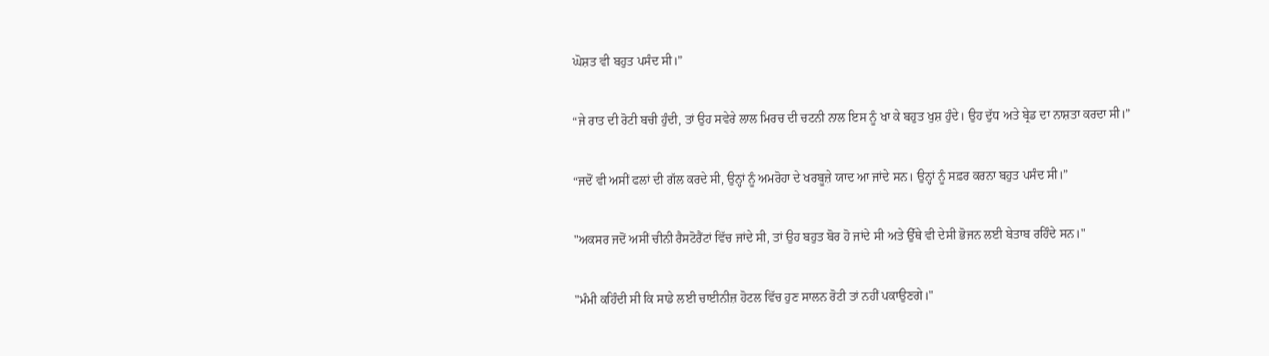ਘੋਸ਼ਤ ਵੀ ਬਹੁਤ ਪਸੰਦ ਸੀ।”

“ਜੇ ਰਾਤ ਦੀ ਰੋਟੀ ਬਚੀ ਹੁੰਦੀ, ਤਾਂ ਉਹ ਸਵੇਰੇ ਲਾਲ ਮਿਰਚ ਦੀ ਚਟਨੀ ਨਾਲ ਇਸ ਨੂੰ ਖਾ ਕੇ ਬਹੁਤ ਖੁਸ਼ ਹੁੰਦੇ। ਉਹ ਦੁੱਧ ਅਤੇ ਬ੍ਰੇਡ ਦਾ ਨਾਸ਼ਤਾ ਕਰਦਾ ਸੀ।”

“ਜਦੋਂ ਵੀ ਅਸੀਂ ਫਲਾਂ ਦੀ ਗੱਲ ਕਰਦੇ ਸੀ, ਉਨ੍ਹਾਂ ਨੂੰ ਅਮਰੋਹਾ ਦੇ ਖਰਬੂਜ਼ੇ ਯਾਦ ਆ ਜਾਂਦੇ ਸਨ। ਉਨ੍ਹਾਂ ਨੂੰ ਸਫ਼ਰ ਕਰਨਾ ਬਹੁਤ ਪਸੰਦ ਸੀ।”

"ਅਕਸਰ ਜਦੋਂ ਅਸੀਂ ਚੀਨੀ ਰੈਸਟੋਰੈਂਟਾਂ ਵਿੱਚ ਜਾਂਦੇ ਸੀ, ਤਾਂ ਉਹ ਬਹੁਤ ਬੋਰ ਹੋ ਜਾਂਦੇ ਸੀ ਅਤੇ ਉੱਥੇ ਵੀ ਦੇਸੀ ਭੋਜਨ ਲਈ ਬੇਤਾਬ ਰਹਿੰਦੇ ਸਨ।"

"ਮੰਮੀ ਕਹਿੰਦੀ ਸੀ ਕਿ ਸਾਡੇ ਲਈ ਚਾਈਨੀਜ਼ ਹੋਟਲ ਵਿੱਚ ਹੁਣ ਸਾਲਨ ਰੋਟੀ ਤਾਂ ਨਹੀਂ ਪਕਾਉਣਗੇ।"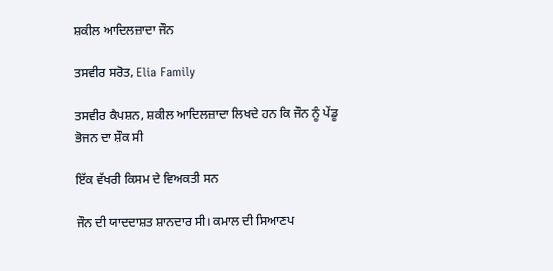ਸ਼ਕੀਲ ਆਦਿਲਜ਼ਾਦਾ ਜੌਨ

ਤਸਵੀਰ ਸਰੋਤ, Elia Family

ਤਸਵੀਰ ਕੈਪਸ਼ਨ, ਸ਼ਕੀਲ ਆਦਿਲਜ਼ਾਦਾ ਲਿਖਦੇ ਹਨ ਕਿ ਜੌਨ ਨੂੰ ਪੇਂਡੂ ਭੋਜਨ ਦਾ ਸ਼ੌਕ ਸੀ

ਇੱਕ ਵੱਖਰੀ ਕਿਸਮ ਦੇ ਵਿਅਕਤੀ ਸਨ

ਜੌਨ ਦੀ ਯਾਦਦਾਸ਼ਤ ਸ਼ਾਨਦਾਰ ਸੀ। ਕਮਾਲ ਦੀ ਸਿਆਣਪ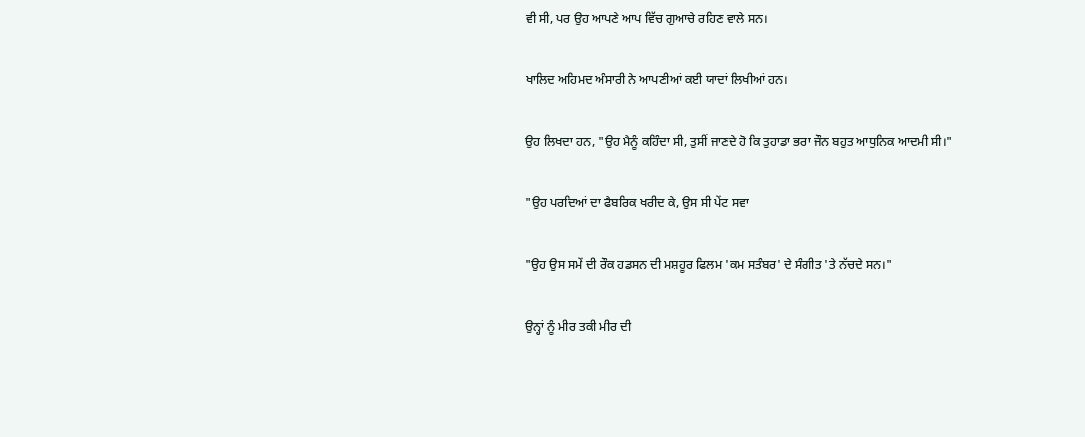ਵੀ ਸੀ, ਪਰ ਉਹ ਆਪਣੇ ਆਪ ਵਿੱਚ ਗੁਆਚੇ ਰਹਿਣ ਵਾਲੇ ਸਨ।

ਖਾਲਿਦ ਅਹਿਮਦ ਅੰਸਾਰੀ ਨੇ ਆਪਣੀਆਂ ਕਈ ਯਾਦਾਂ ਲਿਖੀਆਂ ਹਨ।

ਉਹ ਲਿਖਦਾ ਹਨ, "ਉਹ ਮੈਨੂੰ ਕਹਿੰਦਾ ਸੀ, ਤੁਸੀਂ ਜਾਣਦੇ ਹੋ ਕਿ ਤੁਹਾਡਾ ਭਰਾ ਜੌਨ ਬਹੁਤ ਆਧੁਨਿਕ ਆਦਮੀ ਸੀ।"

"ਉਹ ਪਰਦਿਆਂ ਦਾ ਫੈਬਰਿਕ ਖਰੀਦ ਕੇ, ਉਸ ਸੀ ਪੇਂਟ ਸਵਾ

"ਉਹ ਉਸ ਸਮੇਂ ਦੀ ਰੌਕ ਹਡਸਨ ਦੀ ਮਸ਼ਹੂਰ ਫਿਲਮ 'ਕਮ ਸਤੰਬਰ' ਦੇ ਸੰਗੀਤ 'ਤੇ ਨੱਚਦੇ ਸਨ।"

ਉਨ੍ਹਾਂ ਨੂੰ ਮੀਰ ਤਕੀ ਮੀਰ ਦੀ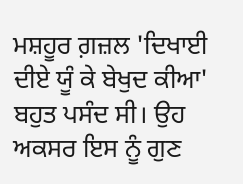ਮਸ਼ਹੂਰ ਗ਼ਜ਼ਲ 'ਦਿਖਾਈ ਦੀਏ ਯੂੰ ਕੇ ਬੇਖੁਦ ਕੀਆ' ਬਹੁਤ ਪਸੰਦ ਸੀ। ਉਹ ਅਕਸਰ ਇਸ ਨੂੰ ਗੁਣ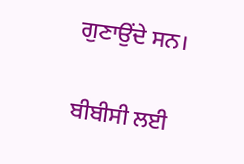ਗੁਣਾਉਂਦੇ ਸਨ।

ਬੀਬੀਸੀ ਲਈ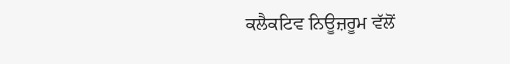ਕਲੈਕਟਿਵ ਨਿਊਜ਼ਰੂਮ ਵੱਲੋਂ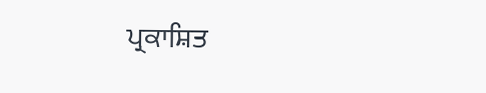ਪ੍ਰਕਾਸ਼ਿਤ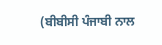(ਬੀਬੀਸੀ ਪੰਜਾਬੀ ਨਾਲ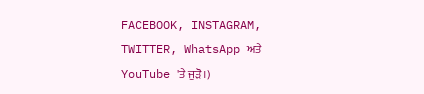FACEBOOK, INSTAGRAM, TWITTER, WhatsApp ਅਤੇ YouTube 'ਤੇ ਜੁੜੋ।)